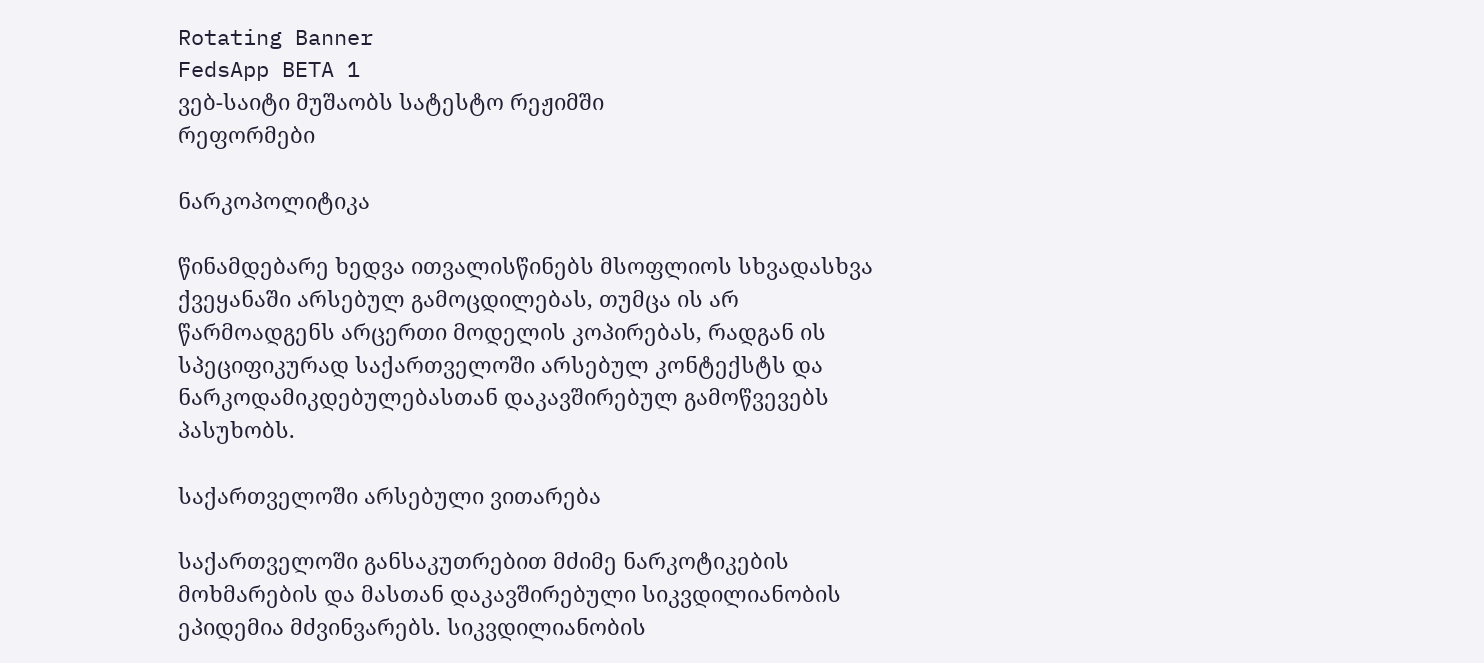Rotating Banner
FedsApp BETA 1
ვებ-საიტი მუშაობს სატესტო რეჟიმში
რეფორმები

ნარკოპოლიტიკა

წინამდებარე ხედვა ითვალისწინებს მსოფლიოს სხვადასხვა ქვეყანაში არსებულ გამოცდილებას, თუმცა ის არ წარმოადგენს არცერთი მოდელის კოპირებას, რადგან ის სპეციფიკურად საქართველოში არსებულ კონტექსტს და ნარკოდამიკდებულებასთან დაკავშირებულ გამოწვევებს პასუხობს.

საქართველოში არსებული ვითარება

საქართველოში განსაკუთრებით მძიმე ნარკოტიკების მოხმარების და მასთან დაკავშირებული სიკვდილიანობის ეპიდემია მძვინვარებს. სიკვდილიანობის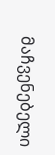მაჩვენებელი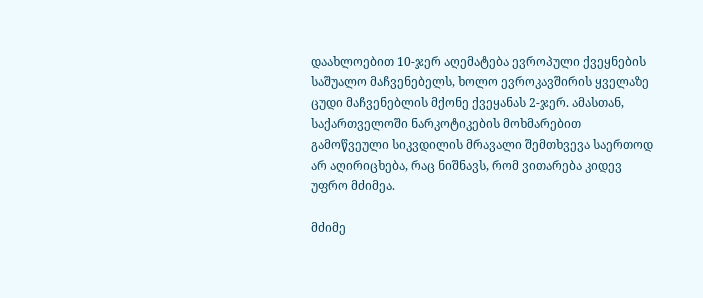დაახლოებით 10-ჯერ აღემატება ევროპული ქვეყნების საშუალო მაჩვენებელს, ხოლო ევროკავშირის ყველაზე ცუდი მაჩვენებლის მქონე ქვეყანას 2-ჯერ. ამასთან, საქართველოში ნარკოტიკების მოხმარებით გამოწვეული სიკვდილის მრავალი შემთხვევა საერთოდ არ აღირიცხება, რაც ნიშნავს, რომ ვითარება კიდევ უფრო მძიმეა.

მძიმე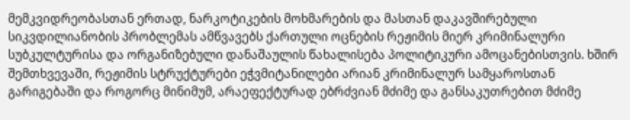მემკვიდრეობასთან ერთად, ნარკოტიკების მოხმარების და მასთან დაკავშირებული სიკვდილიანობის პრობლემას ამწვავებს ქართული ოცნების რეჟიმის მიერ კრიმინალური სუბკულტურისა და ორგანიზებული დანაშაულის წახალისება პოლიტიკური ამოცანებისთვის. ხშირ შემთხვევაში, რეჟიმის სტრუქტურები ეჭვმიტანილები არიან კრიმინალურ სამყაროსთან გარიგებაში და როგორც მინიმუმ, არაეფექტურად ებრძვიან მძიმე და განსაკუთრებით მძიმე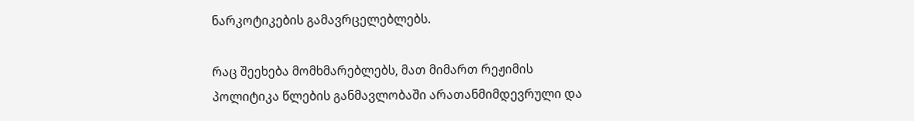ნარკოტიკების გამავრცელებლებს.

რაც შეეხება მომხმარებლებს, მათ მიმართ რეჟიმის პოლიტიკა წლების განმავლობაში არათანმიმდევრული და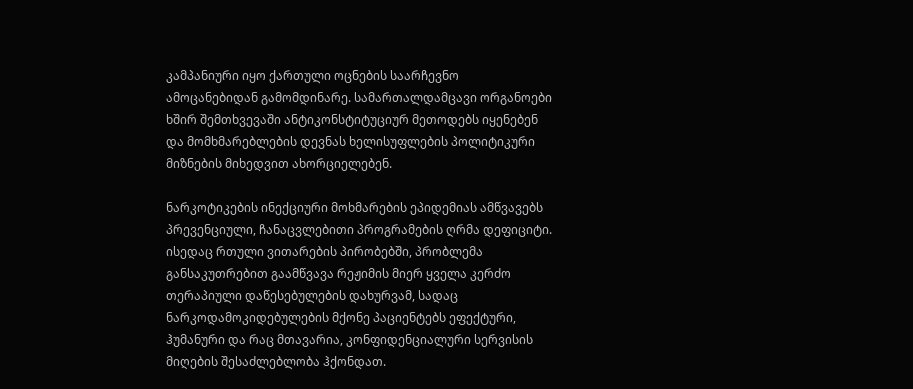კამპანიური იყო ქართული ოცნების საარჩევნო ამოცანებიდან გამომდინარე. სამართალდამცავი ორგანოები ხშირ შემთხვევაში ანტიკონსტიტუციურ მეთოდებს იყენებენ და მომხმარებლების დევნას ხელისუფლების პოლიტიკური მიზნების მიხედვით ახორციელებენ.

ნარკოტიკების ინექციური მოხმარების ეპიდემიას ამწვავებს პრევენციული, ჩანაცვლებითი პროგრამების ღრმა დეფიციტი. ისედაც რთული ვითარების პირობებში, პრობლემა განსაკუთრებით გაამწვავა რეჟიმის მიერ ყველა კერძო თერაპიული დაწესებულების დახურვამ, სადაც ნარკოდამოკიდებულების მქონე პაციენტებს ეფექტური, ჰუმანური და რაც მთავარია, კონფიდენციალური სერვისის მიღების შესაძლებლობა ჰქონდათ.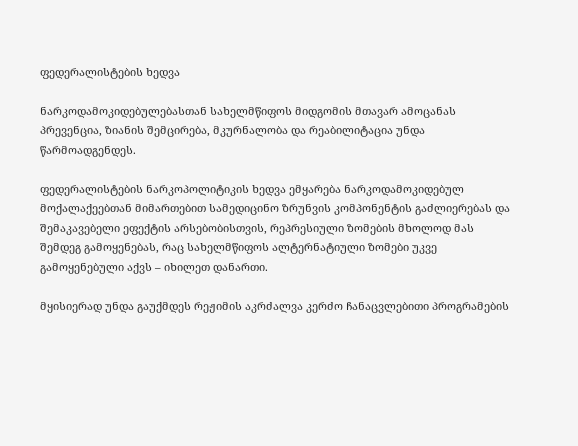ფედერალისტების ხედვა

ნარკოდამოკიდებულებასთან სახელმწიფოს მიდგომის მთავარ ამოცანას პრევენცია, ზიანის შემცირება, მკურნალობა და რეაბილიტაცია უნდა წარმოადგენდეს.

ფედერალისტების ნარკოპოლიტიკის ხედვა ემყარება ნარკოდამოკიდებულ მოქალაქეებთან მიმართებით სამედიცინო ზრუნვის კომპონენტის გაძლიერებას და შემაკავებელი ეფექტის არსებობისთვის, რეპრესიული ზომების მხოლოდ მას შემდეგ გამოყენებას, რაც სახელმწიფოს ალტერნატიული ზომები უკვე გამოყენებული აქვს – იხილეთ დანართი.

მყისიერად უნდა გაუქმდეს რეჟიმის აკრძალვა კერძო ჩანაცვლებითი პროგრამების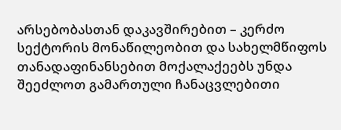არსებობასთან დაკავშირებით – კერძო სექტორის მონაწილეობით და სახელმწიფოს თანადაფინანსებით მოქალაქეებს უნდა შეეძლოთ გამართული ჩანაცვლებითი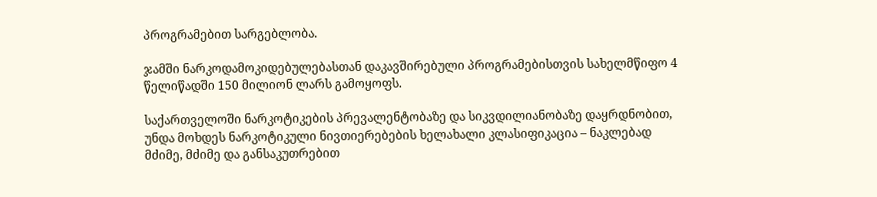პროგრამებით სარგებლობა.

ჯამში ნარკოდამოკიდებულებასთან დაკავშირებული პროგრამებისთვის სახელმწიფო 4 წელიწადში 150 მილიონ ლარს გამოყოფს.

საქართველოში ნარკოტიკების პრევალენტობაზე და სიკვდილიანობაზე დაყრდნობით, უნდა მოხდეს ნარკოტიკული ნივთიერებების ხელახალი კლასიფიკაცია – ნაკლებად მძიმე, მძიმე და განსაკუთრებით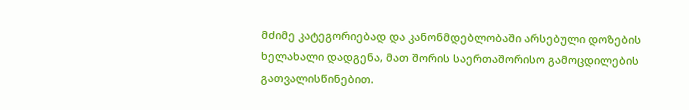მძიმე კატეგორიებად და კანონმდებლობაში არსებული დოზების ხელახალი დადგენა, მათ შორის საერთაშორისო გამოცდილების გათვალისწინებით.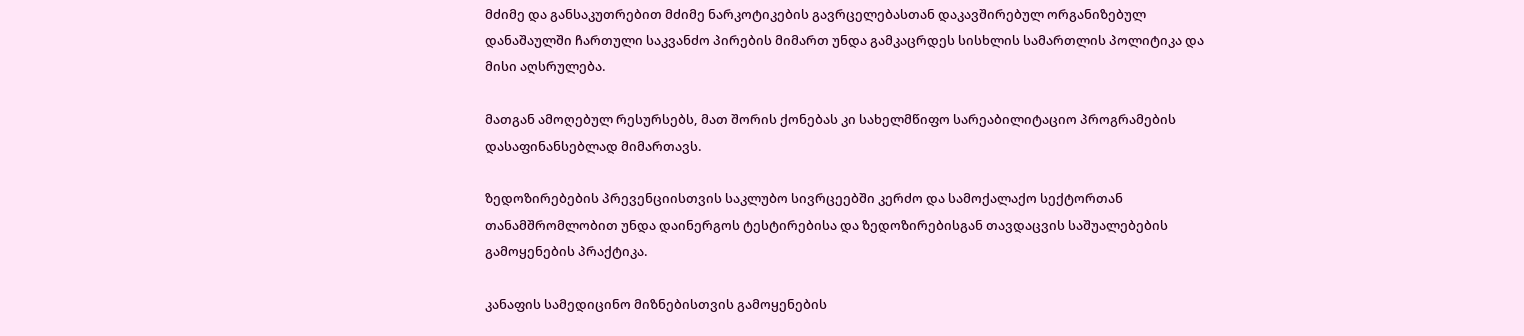მძიმე და განსაკუთრებით მძიმე ნარკოტიკების გავრცელებასთან დაკავშირებულ ორგანიზებულ დანაშაულში ჩართული საკვანძო პირების მიმართ უნდა გამკაცრდეს სისხლის სამართლის პოლიტიკა და მისი აღსრულება.

მათგან ამოღებულ რესურსებს, მათ შორის ქონებას კი სახელმწიფო სარეაბილიტაციო პროგრამების დასაფინანსებლად მიმართავს.

ზედოზირებების პრევენციისთვის საკლუბო სივრცეებში კერძო და სამოქალაქო სექტორთან თანამშრომლობით უნდა დაინერგოს ტესტირებისა და ზედოზირებისგან თავდაცვის საშუალებების გამოყენების პრაქტიკა.

კანაფის სამედიცინო მიზნებისთვის გამოყენების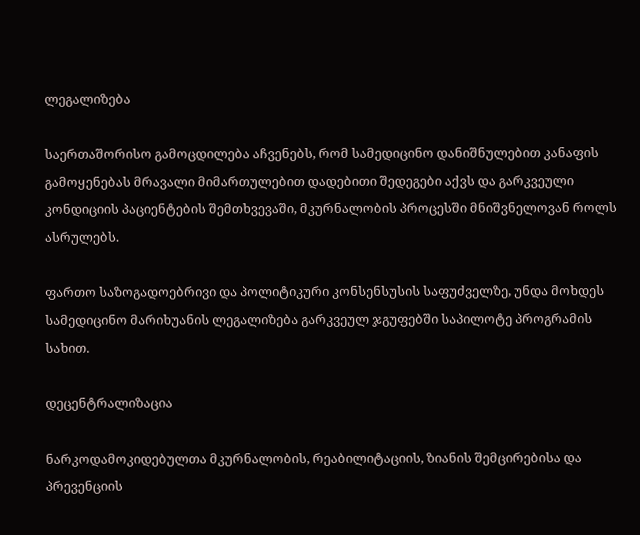ლეგალიზება

საერთაშორისო გამოცდილება აჩვენებს, რომ სამედიცინო დანიშნულებით კანაფის გამოყენებას მრავალი მიმართულებით დადებითი შედეგები აქვს და გარკვეული კონდიციის პაციენტების შემთხვევაში, მკურნალობის პროცესში მნიშვნელოვან როლს ასრულებს.

ფართო საზოგადოებრივი და პოლიტიკური კონსენსუსის საფუძველზე, უნდა მოხდეს სამედიცინო მარიხუანის ლეგალიზება გარკვეულ ჯგუფებში საპილოტე პროგრამის სახით.

დეცენტრალიზაცია

ნარკოდამოკიდებულთა მკურნალობის, რეაბილიტაციის, ზიანის შემცირებისა და პრევენციის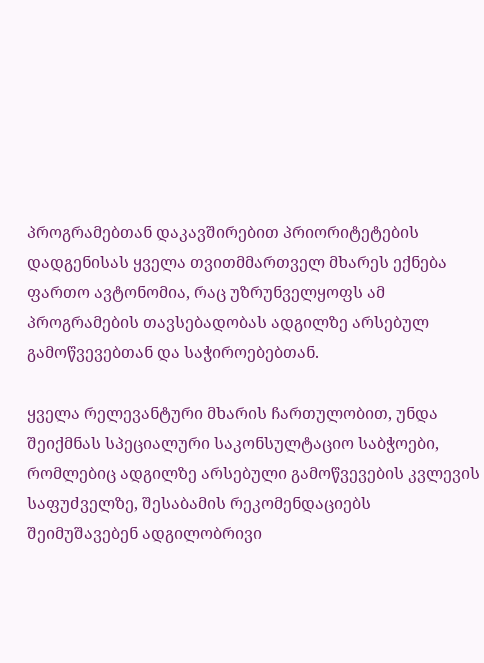პროგრამებთან დაკავშირებით პრიორიტეტების დადგენისას ყველა თვითმმართველ მხარეს ექნება ფართო ავტონომია, რაც უზრუნველყოფს ამ პროგრამების თავსებადობას ადგილზე არსებულ გამოწვევებთან და საჭიროებებთან.

ყველა რელევანტური მხარის ჩართულობით, უნდა შეიქმნას სპეციალური საკონსულტაციო საბჭოები, რომლებიც ადგილზე არსებული გამოწვევების კვლევის საფუძველზე, შესაბამის რეკომენდაციებს შეიმუშავებენ ადგილობრივი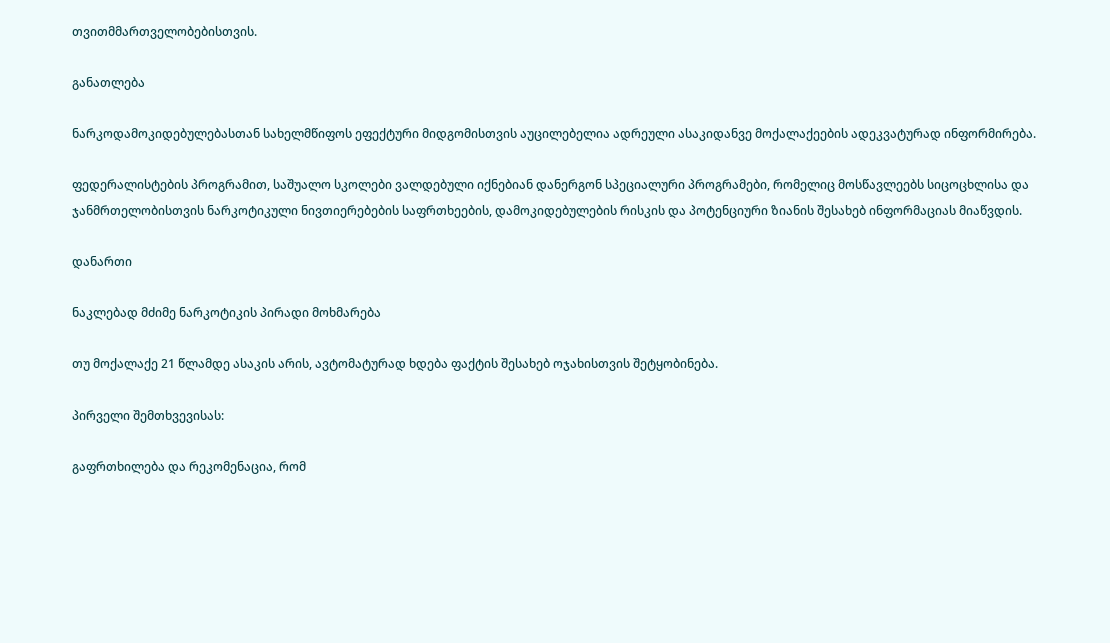თვითმმართველობებისთვის.

განათლება

ნარკოდამოკიდებულებასთან სახელმწიფოს ეფექტური მიდგომისთვის აუცილებელია ადრეული ასაკიდანვე მოქალაქეების ადეკვატურად ინფორმირება.

ფედერალისტების პროგრამით, საშუალო სკოლები ვალდებული იქნებიან დანერგონ სპეციალური პროგრამები, რომელიც მოსწავლეებს სიცოცხლისა და ჯანმრთელობისთვის ნარკოტიკული ნივთიერებების საფრთხეების, დამოკიდებულების რისკის და პოტენციური ზიანის შესახებ ინფორმაციას მიაწვდის.

დანართი

ნაკლებად მძიმე ნარკოტიკის პირადი მოხმარება

თუ მოქალაქე 21 წლამდე ასაკის არის, ავტომატურად ხდება ფაქტის შესახებ ოჯახისთვის შეტყობინება.

პირველი შემთხვევისას:

გაფრთხილება და რეკომენაცია, რომ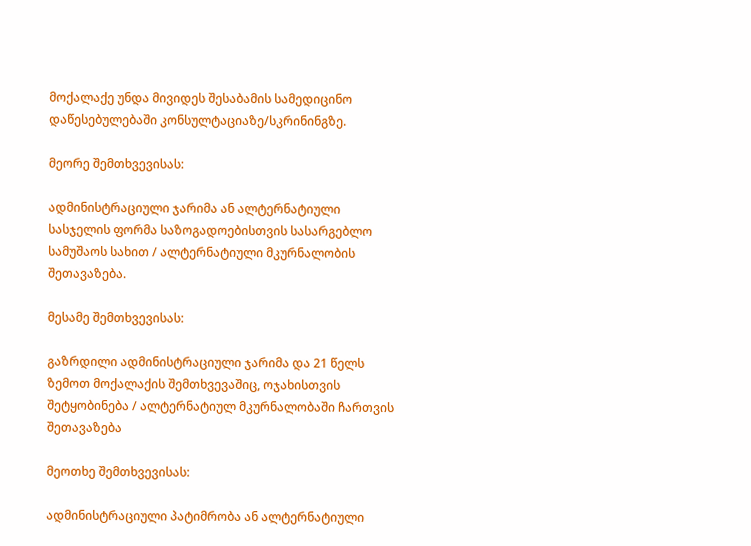მოქალაქე უნდა მივიდეს შესაბამის სამედიცინო დაწესებულებაში კონსულტაციაზე/სკრინინგზე.

მეორე შემთხვევისას:

ადმინისტრაციული ჯარიმა ან ალტერნატიული სასჯელის ფორმა საზოგადოებისთვის სასარგებლო სამუშაოს სახით / ალტერნატიული მკურნალობის შეთავაზება.

მესამე შემთხვევისას:

გაზრდილი ადმინისტრაციული ჯარიმა და 21 წელს ზემოთ მოქალაქის შემთხვევაშიც, ოჯახისთვის შეტყობინება / ალტერნატიულ მკურნალობაში ჩართვის შეთავაზება

მეოთხე შემთხვევისას:

ადმინისტრაციული პატიმრობა ან ალტერნატიული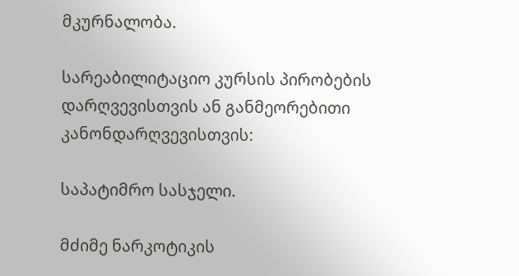მკურნალობა.

სარეაბილიტაციო კურსის პირობების დარღვევისთვის ან განმეორებითი კანონდარღვევისთვის:

საპატიმრო სასჯელი.

მძიმე ნარკოტიკის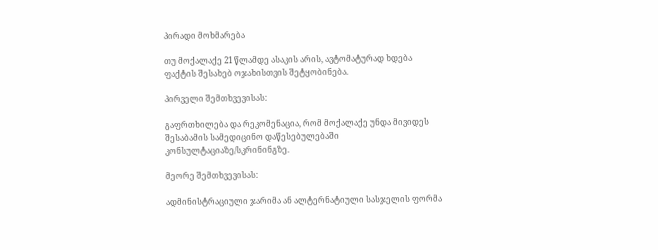პირადი მოხმარება

თუ მოქალაქე 21 წლამდე ასაკის არის, ავტომატურად ხდება ფაქტის შესახებ ოჯახისთვის შეტყობინება.

პირველი შემთხვევისას:

გაფრთხილება და რეკომენაცია, რომ მოქალაქე უნდა მივიდეს შესაბამის სამედიცინო დაწესებულებაში კონსულტაციაზე/სკრინინგზე.

მეორე შემთხვევისას:

ადმინისტრაციული ჯარიმა ან ალტერნატიული სასჯელის ფორმა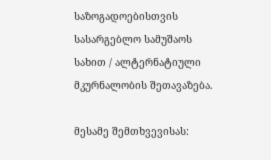საზოგადოებისთვის სასარგებლო სამუშაოს სახით / ალტერნატიული მკურნალობის შეთავაზება.

მესამე შემთხვევისას: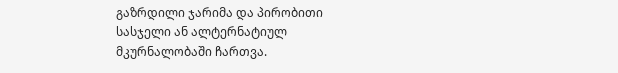გაზრდილი ჯარიმა და პირობითი სასჯელი ან ალტერნატიულ მკურნალობაში ჩართვა.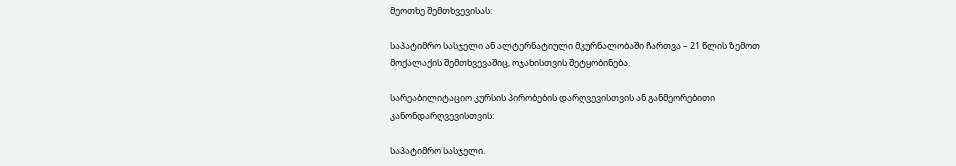მეოთხე შემთხვევისას:

საპატიმრო სასჯელი ან ალტერნატიული მკურნალობაში ჩართვა – 21 წლის ზემოთ მოქალაქის შემთხვევაშიც, ოჯახისთვის შეტყობინება.

სარეაბილიტაციო კურსის პირობების დარღვევისთვის ან განმეორებითი კანონდარღვევისთვის:

საპატიმრო სასჯელი.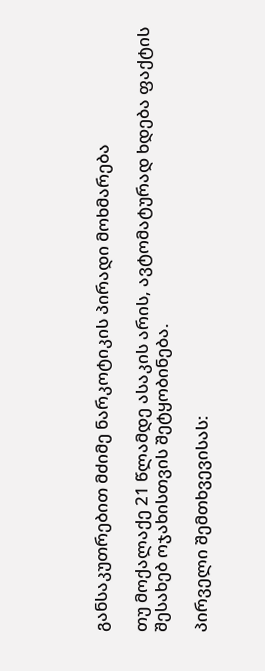განსაკუთრებით მძიმე ნარკოტიკის პირადი მოხმარება

თუ მოქალაქე 21 წლამდე ასაკის არის, ავტომატურად ხდება ფაქტის შესახებ ოჯახისთვის შეტყობინება.

პირველი შემთხვევისას: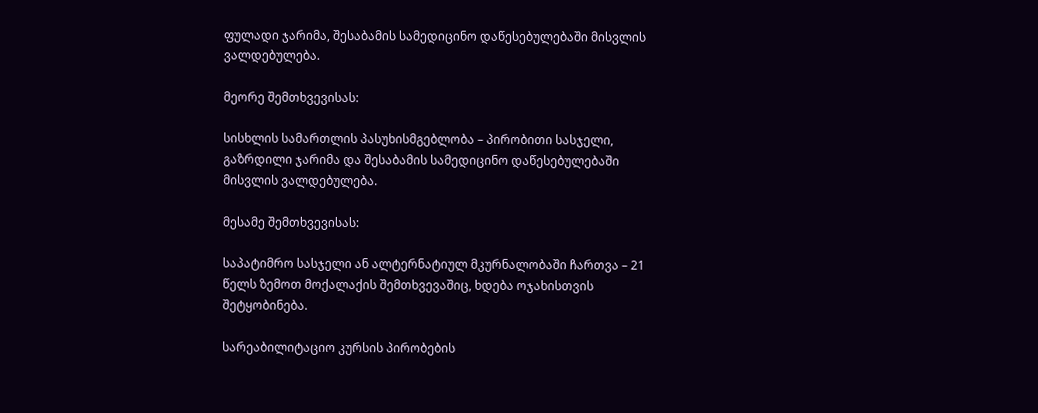ფულადი ჯარიმა, შესაბამის სამედიცინო დაწესებულებაში მისვლის ვალდებულება.

მეორე შემთხვევისას:

სისხლის სამართლის პასუხისმგებლობა – პირობითი სასჯელი, გაზრდილი ჯარიმა და შესაბამის სამედიცინო დაწესებულებაში მისვლის ვალდებულება.

მესამე შემთხვევისას:

საპატიმრო სასჯელი ან ალტერნატიულ მკურნალობაში ჩართვა – 21 წელს ზემოთ მოქალაქის შემთხვევაშიც, ხდება ოჯახისთვის შეტყობინება.

სარეაბილიტაციო კურსის პირობების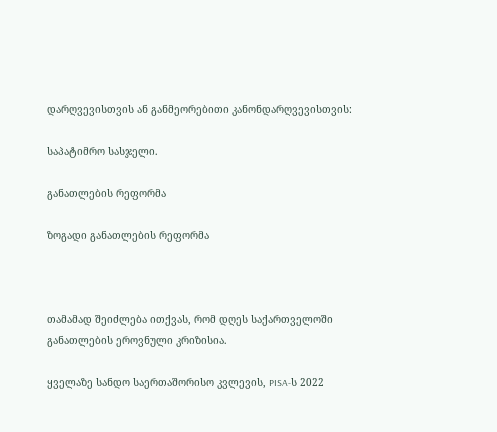დარღვევისთვის ან განმეორებითი კანონდარღვევისთვის:

საპატიმრო სასჯელი.

განათლების რეფორმა

ზოგადი განათლების რეფორმა



თამამად შეიძლება ითქვას, რომ დღეს საქართველოში განათლების ეროვნული კრიზისია.

ყველაზე სანდო საერთაშორისო კვლევის, PISA-ს 2022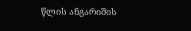წლის ანგარიშის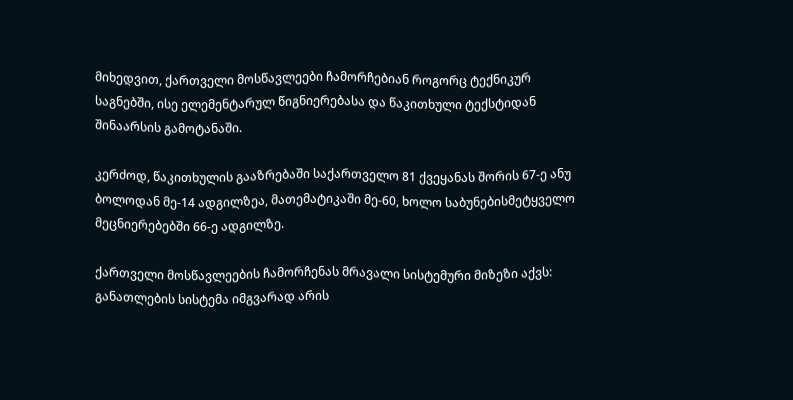მიხედვით, ქართველი მოსწავლეები ჩამორჩებიან როგორც ტექნიკურ საგნებში, ისე ელემენტარულ წიგნიერებასა და წაკითხული ტექსტიდან შინაარსის გამოტანაში.

კერძოდ, წაკითხულის გააზრებაში საქართველო 81 ქვეყანას შორის 67-ე ანუ ბოლოდან მე-14 ადგილზეა, მათემატიკაში მე-60, ხოლო საბუნებისმეტყველო მეცნიერებებში 66-ე ადგილზე.

ქართველი მოსწავლეების ჩამორჩენას მრავალი სისტემური მიზეზი აქვს: განათლების სისტემა იმგვარად არის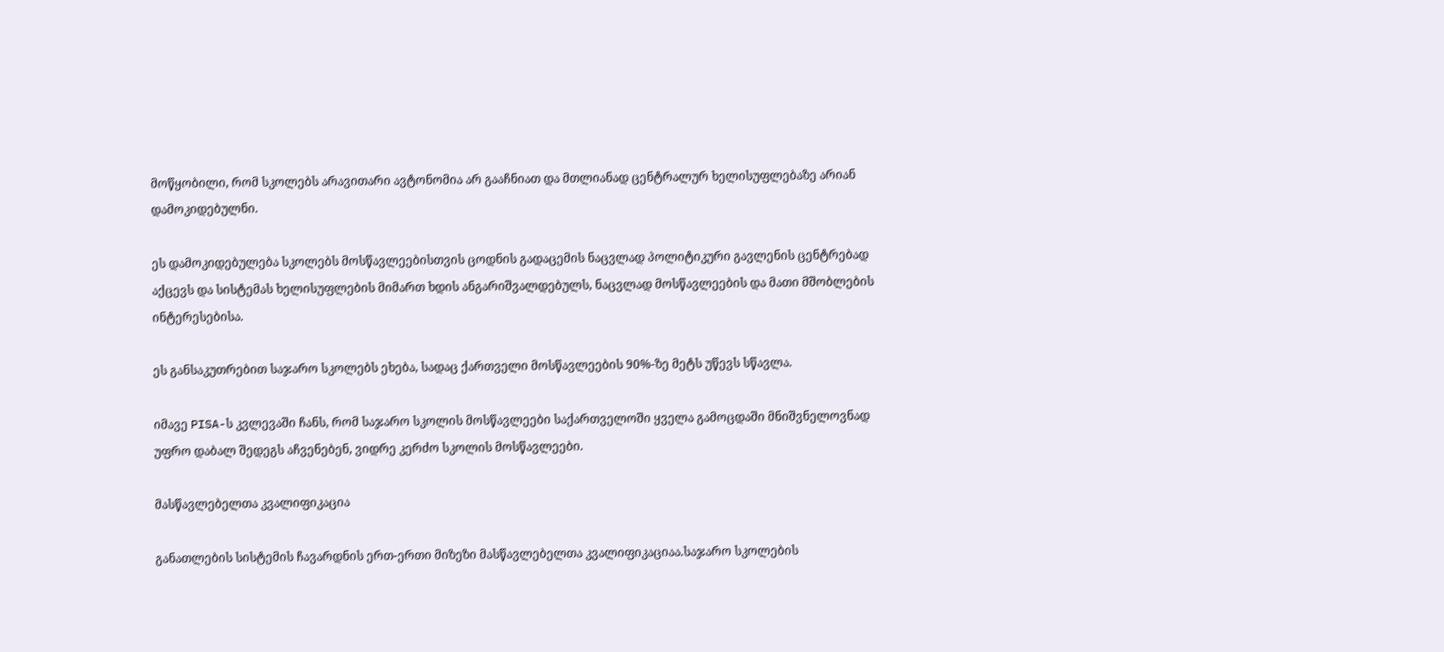მოწყობილი, რომ სკოლებს არავითარი ავტონომია არ გააჩნიათ და მთლიანად ცენტრალურ ხელისუფლებაზე არიან დამოკიდებულნი.

ეს დამოკიდებულება სკოლებს მოსწავლეებისთვის ცოდნის გადაცემის ნაცვლად პოლიტიკური გავლენის ცენტრებად აქცევს და სისტემას ხელისუფლების მიმართ ხდის ანგარიშვალდებულს, ნაცვლად მოსწავლეების და მათი მშობლების ინტერესებისა.

ეს განსაკუთრებით საჯარო სკოლებს ეხება, სადაც ქართველი მოსწავლეების 90%-ზე მეტს უწევს სწავლა.

იმავე PISA-ს კვლევაში ჩანს, რომ საჯარო სკოლის მოსწავლეები საქართველოში ყველა გამოცდაში მნიშვნელოვნად უფრო დაბალ შედეგს აჩვენებენ, ვიდრე კერძო სკოლის მოსწავლეები.

მასწავლებელთა კვალიფიკაცია

განათლების სისტემის ჩავარდნის ერთ-ერთი მიზეზი მასწავლებელთა კვალიფიკაციაა.საჯარო სკოლების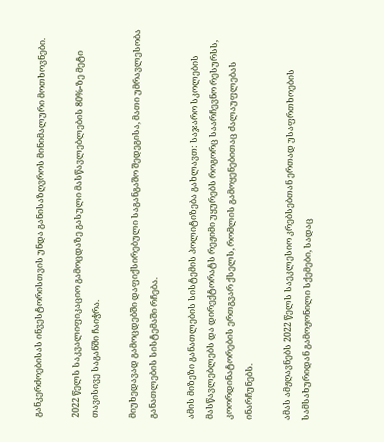განკერძოებისას ინვესტორისთვის უნდა განისაზღვროს მინიმალური მოთხოვნები.

2022 წელს საკვალიფიკაციო გამოცდაზე გასული მასწავლებლების 80%-ზე მეტი თავისივე საგანში ჩაიჭრა.

მიუხედავად გამოცდებში დაფიქსირებული საგანგაშო შედეგისა, მათი უმრავლესობა განათლების სისტემაში რჩება.

ამის მიზეზი განათლების სისტემის პოლიტიზება გახლავთ: საჯარო სკოლების მასწავლებლებს და დირექტორატს რეჟიმი უყურებს როგორც საარჩევნო რესურსს, კოორდინატორების ერთგვარ ქსელს, რომლის გამოყენებითაც ძალაუფლებას ინარჩუნებს.

ამას ამჟღავნებს 2022 წელს საეკლესიო კრებსებთან ერთად უსაფრთხოების სამსახურიდან გამოჟონილი სქემები, სადაც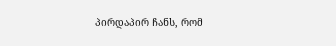პირდაპირ ჩანს, რომ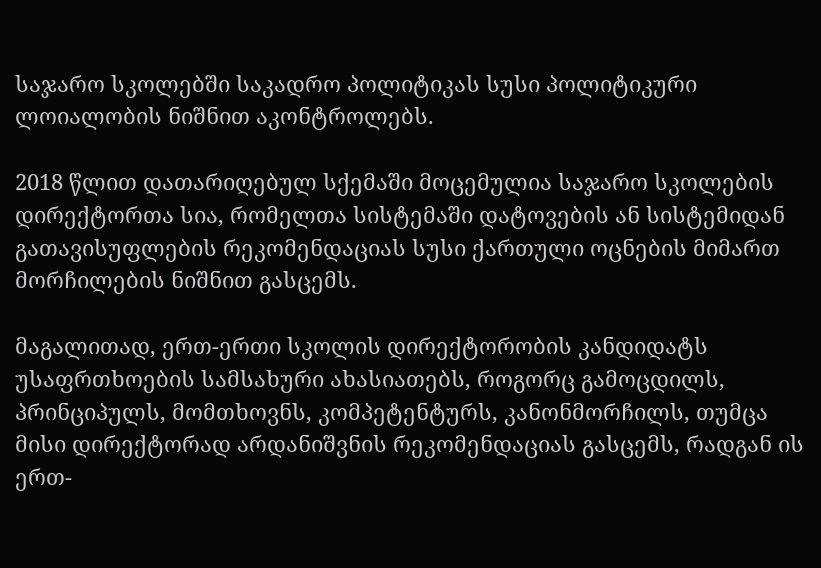საჯარო სკოლებში საკადრო პოლიტიკას სუსი პოლიტიკური ლოიალობის ნიშნით აკონტროლებს.

2018 წლით დათარიღებულ სქემაში მოცემულია საჯარო სკოლების დირექტორთა სია, რომელთა სისტემაში დატოვების ან სისტემიდან გათავისუფლების რეკომენდაციას სუსი ქართული ოცნების მიმართ მორჩილების ნიშნით გასცემს.

მაგალითად, ერთ-ერთი სკოლის დირექტორობის კანდიდატს უსაფრთხოების სამსახური ახასიათებს, როგორც გამოცდილს, პრინციპულს, მომთხოვნს, კომპეტენტურს, კანონმორჩილს, თუმცა მისი დირექტორად არდანიშვნის რეკომენდაციას გასცემს, რადგან ის ერთ-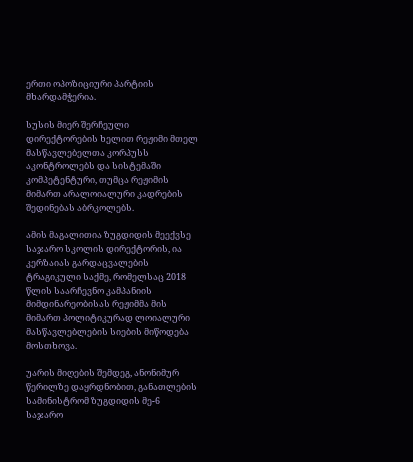ერთი ოპოზიციური პარტიის მხარდამჭერია.

სუსის მიერ შერჩეული დირექტორების ხელით რეჟიმი მთელ მასწავლებელთა კორპუსს აკონტროლებს და სისტემაში კომპეტენტური, თუმცა რეჟიმის მიმართ არალოიალური კადრების შედინებას აბრკოლებს.

ამის მაგალითია ზუგდიდის მეექვსე საჯარო სკოლის დირექტორის, ია კერზაიას გარდაცვალების ტრაგიკული საქმე, რომელსაც 2018 წლის საარჩევნო კამპანიის მიმდინარეობისას რეჟიმმა მის მიმართ პოლიტიკურად ლოიალური მასწავლებლების სიების მიწოდება მოსთხოვა.

უარის მიღების შემდეგ, ანონიმურ წერილზე დაყრდნობით, განათლების სამინისტრომ ზუგდიდის მე-6 საჯარო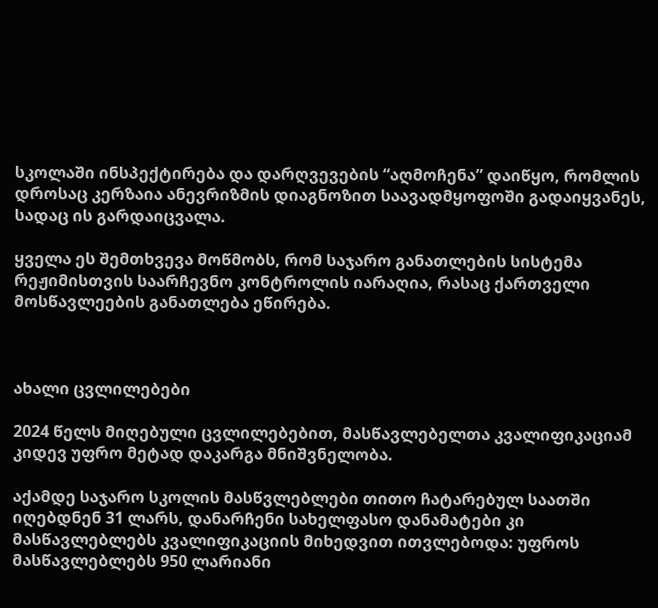სკოლაში ინსპექტირება და დარღვევების “აღმოჩენა” დაიწყო, რომლის დროსაც კერზაია ანევრიზმის დიაგნოზით საავადმყოფოში გადაიყვანეს, სადაც ის გარდაიცვალა.

ყველა ეს შემთხვევა მოწმობს, რომ საჯარო განათლების სისტემა რეჟიმისთვის საარჩევნო კონტროლის იარაღია, რასაც ქართველი მოსწავლეების განათლება ეწირება.



ახალი ცვლილებები

2024 წელს მიღებული ცვლილებებით, მასწავლებელთა კვალიფიკაციამ კიდევ უფრო მეტად დაკარგა მნიშვნელობა.

აქამდე საჯარო სკოლის მასწვლებლები თითო ჩატარებულ საათში იღებდნენ 31 ლარს, დანარჩენი სახელფასო დანამატები კი მასწავლებლებს კვალიფიკაციის მიხედვით ითვლებოდა: უფროს მასწავლებლებს 950 ლარიანი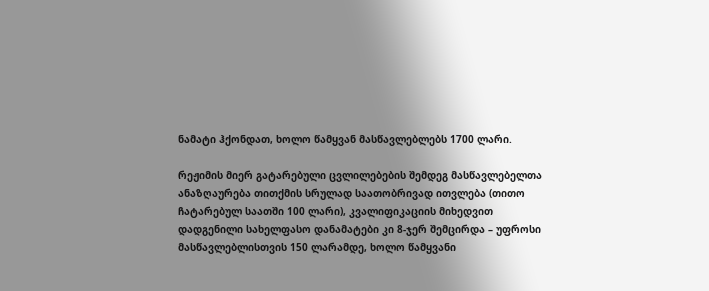ნამატი ჰქონდათ, ხოლო წამყვან მასწავლებლებს 1700 ლარი.

რეჟიმის მიერ გატარებული ცვლილებების შემდეგ მასწავლებელთა ანაზღაურება თითქმის სრულად საათობრივად ითვლება (თითო ჩატარებულ საათში 100 ლარი), კვალიფიკაციის მიხედვით დადგენილი სახელფასო დანამატები კი 8-ჯერ შემცირდა – უფროსი მასწავლებლისთვის 150 ლარამდე, ხოლო წამყვანი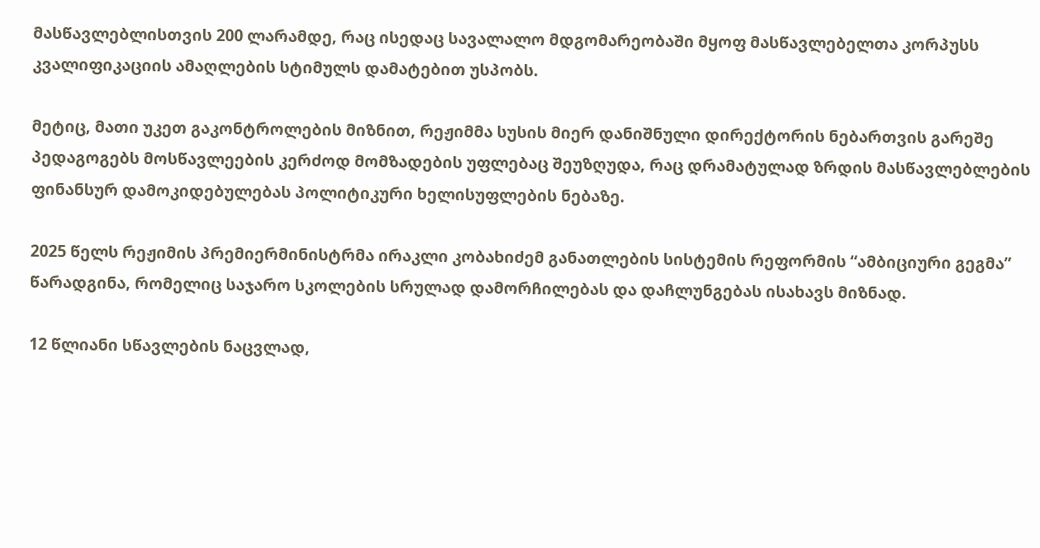მასწავლებლისთვის 200 ლარამდე, რაც ისედაც სავალალო მდგომარეობაში მყოფ მასწავლებელთა კორპუსს კვალიფიკაციის ამაღლების სტიმულს დამატებით უსპობს.

მეტიც, მათი უკეთ გაკონტროლების მიზნით, რეჟიმმა სუსის მიერ დანიშნული დირექტორის ნებართვის გარეშე პედაგოგებს მოსწავლეების კერძოდ მომზადების უფლებაც შეუზღუდა, რაც დრამატულად ზრდის მასწავლებლების ფინანსურ დამოკიდებულებას პოლიტიკური ხელისუფლების ნებაზე.

2025 წელს რეჟიმის პრემიერმინისტრმა ირაკლი კობახიძემ განათლების სისტემის რეფორმის “ამბიციური გეგმა” წარადგინა, რომელიც საჯარო სკოლების სრულად დამორჩილებას და დაჩლუნგებას ისახავს მიზნად.

12 წლიანი სწავლების ნაცვლად,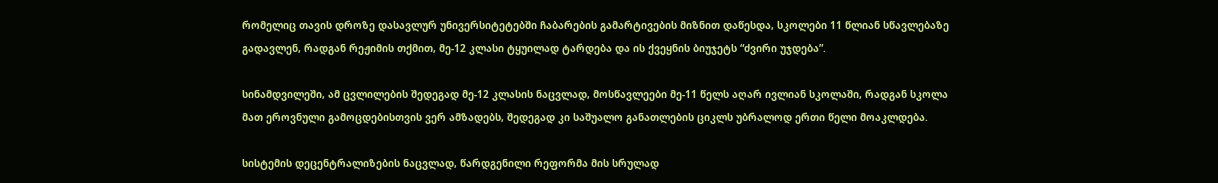რომელიც თავის დროზე დასავლურ უნივერსიტეტებში ჩაბარების გამარტივების მიზნით დაწესდა, სკოლები 11 წლიან სწავლებაზე გადავლენ, რადგან რეჟიმის თქმით, მე-12 კლასი ტყუილად ტარდება და ის ქვეყნის ბიუჯეტს “ძვირი უჯდება”.

სინამდვილეში, ამ ცვლილების შედეგად მე-12 კლასის ნაცვლად, მოსწავლეები მე-11 წელს აღარ ივლიან სკოლაში, რადგან სკოლა მათ ეროვნული გამოცდებისთვის ვერ ამზადებს, შედეგად კი საშუალო განათლების ციკლს უბრალოდ ერთი წელი მოაკლდება.

სისტემის დეცენტრალიზების ნაცვლად, წარდგენილი რეფორმა მის სრულად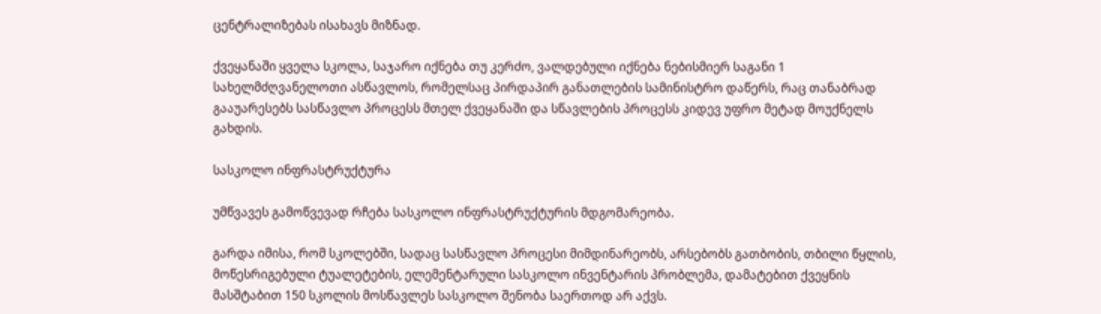ცენტრალიზებას ისახავს მიზნად.

ქვეყანაში ყველა სკოლა, საჯარო იქნება თუ კერძო, ვალდებული იქნება ნებისმიერ საგანი 1 სახელმძღვანელოთი ასწავლოს, რომელსაც პირდაპირ განათლების სამინისტრო დაწერს, რაც თანაბრად გააუარესებს სასწავლო პროცესს მთელ ქვეყანაში და სწავლების პროცესს კიდევ უფრო მეტად მოუქნელს გახდის.

სასკოლო ინფრასტრუქტურა

უმწვავეს გამოწვევად რჩება სასკოლო ინფრასტრუქტურის მდგომარეობა.

გარდა იმისა, რომ სკოლებში, სადაც სასწავლო პროცესი მიმდინარეობს, არსებობს გათბობის, თბილი წყლის, მოწესრიგებული ტუალეტების, ელემენტარული სასკოლო ინვენტარის პრობლემა, დამატებით ქვეყნის მასშტაბით 150 სკოლის მოსწავლეს სასკოლო შენობა საერთოდ არ აქვს.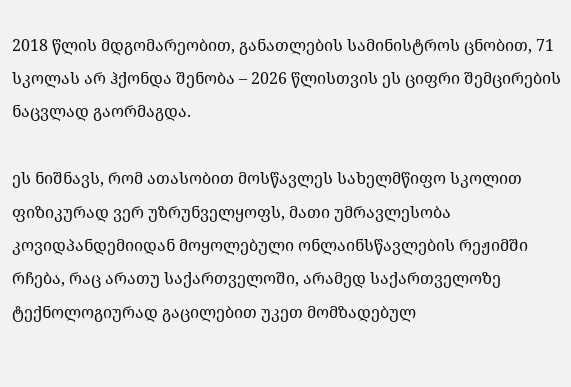2018 წლის მდგომარეობით, განათლების სამინისტროს ცნობით, 71 სკოლას არ ჰქონდა შენობა – 2026 წლისთვის ეს ციფრი შემცირების ნაცვლად გაორმაგდა.

ეს ნიშნავს, რომ ათასობით მოსწავლეს სახელმწიფო სკოლით ფიზიკურად ვერ უზრუნველყოფს, მათი უმრავლესობა კოვიდპანდემიიდან მოყოლებული ონლაინსწავლების რეჟიმში რჩება, რაც არათუ საქართველოში, არამედ საქართველოზე ტექნოლოგიურად გაცილებით უკეთ მომზადებულ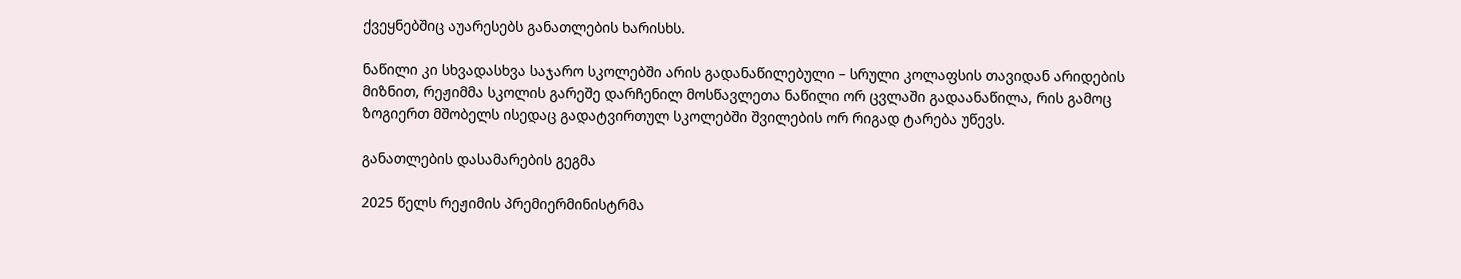ქვეყნებშიც აუარესებს განათლების ხარისხს.

ნაწილი კი სხვადასხვა საჯარო სკოლებში არის გადანაწილებული – სრული კოლაფსის თავიდან არიდების მიზნით, რეჟიმმა სკოლის გარეშე დარჩენილ მოსწავლეთა ნაწილი ორ ცვლაში გადაანაწილა, რის გამოც ზოგიერთ მშობელს ისედაც გადატვირთულ სკოლებში შვილების ორ რიგად ტარება უწევს.

განათლების დასამარების გეგმა

2025 წელს რეჟიმის პრემიერმინისტრმა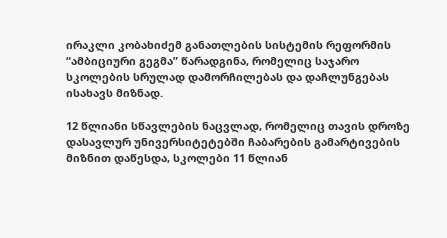ირაკლი კობახიძემ განათლების სისტემის რეფორმის “ამბიციური გეგმა” წარადგინა, რომელიც საჯარო სკოლების სრულად დამორჩილებას და დაჩლუნგებას ისახავს მიზნად.

12 წლიანი სწავლების ნაცვლად, რომელიც თავის დროზე დასავლურ უნივერსიტეტებში ჩაბარების გამარტივების მიზნით დაწესდა, სკოლები 11 წლიან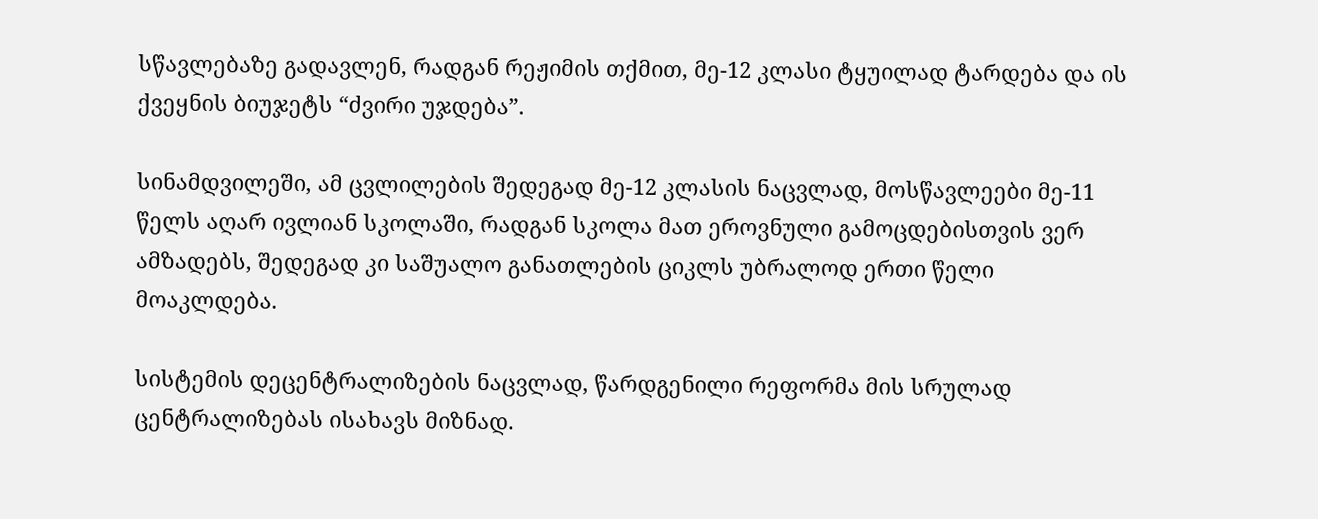სწავლებაზე გადავლენ, რადგან რეჟიმის თქმით, მე-12 კლასი ტყუილად ტარდება და ის ქვეყნის ბიუჯეტს “ძვირი უჯდება”.

სინამდვილეში, ამ ცვლილების შედეგად მე-12 კლასის ნაცვლად, მოსწავლეები მე-11 წელს აღარ ივლიან სკოლაში, რადგან სკოლა მათ ეროვნული გამოცდებისთვის ვერ ამზადებს, შედეგად კი საშუალო განათლების ციკლს უბრალოდ ერთი წელი მოაკლდება.

სისტემის დეცენტრალიზების ნაცვლად, წარდგენილი რეფორმა მის სრულად ცენტრალიზებას ისახავს მიზნად.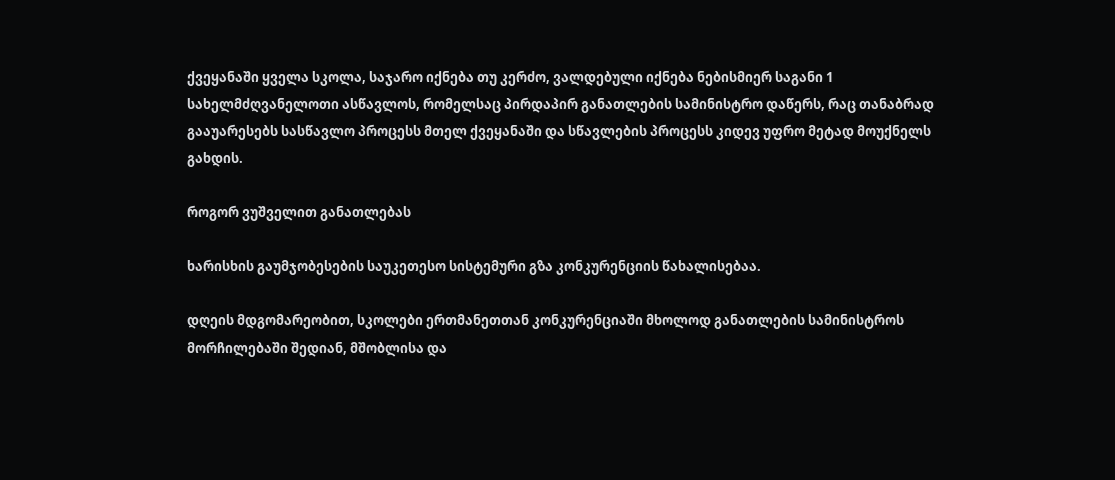ქვეყანაში ყველა სკოლა, საჯარო იქნება თუ კერძო, ვალდებული იქნება ნებისმიერ საგანი 1 სახელმძღვანელოთი ასწავლოს, რომელსაც პირდაპირ განათლების სამინისტრო დაწერს, რაც თანაბრად გააუარესებს სასწავლო პროცესს მთელ ქვეყანაში და სწავლების პროცესს კიდევ უფრო მეტად მოუქნელს გახდის.

როგორ ვუშველით განათლებას

ხარისხის გაუმჯობესების საუკეთესო სისტემური გზა კონკურენციის წახალისებაა.

დღეის მდგომარეობით, სკოლები ერთმანეთთან კონკურენციაში მხოლოდ განათლების სამინისტროს მორჩილებაში შედიან, მშობლისა და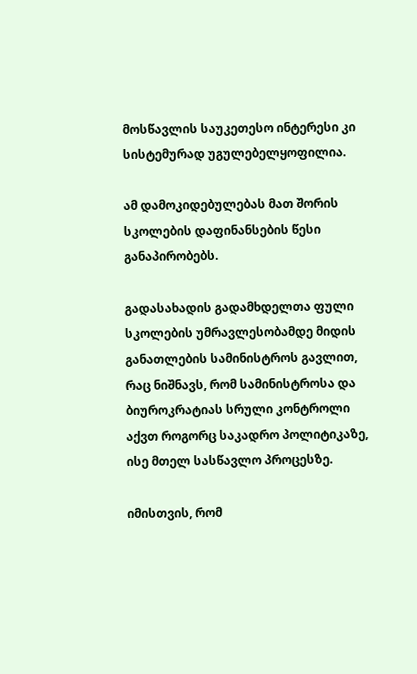მოსწავლის საუკეთესო ინტერესი კი სისტემურად უგულებელყოფილია.

ამ დამოკიდებულებას მათ შორის სკოლების დაფინანსების წესი განაპირობებს.

გადასახადის გადამხდელთა ფული სკოლების უმრავლესობამდე მიდის განათლების სამინისტროს გავლით, რაც ნიშნავს, რომ სამინისტროსა და ბიუროკრატიას სრული კონტროლი აქვთ როგორც საკადრო პოლიტიკაზე, ისე მთელ სასწავლო პროცესზე.

იმისთვის, რომ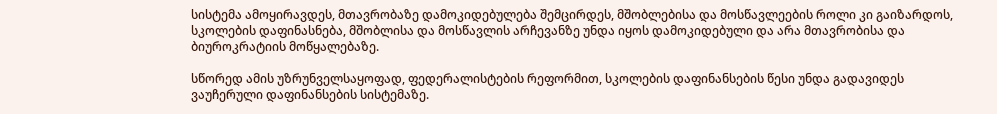სისტემა ამოყირავდეს, მთავრობაზე დამოკიდებულება შემცირდეს, მშობლებისა და მოსწავლეების როლი კი გაიზარდოს, სკოლების დაფინასნება, მშობლისა და მოსწავლის არჩევანზე უნდა იყოს დამოკიდებული და არა მთავრობისა და ბიუროკრატიის მოწყალებაზე.

სწორედ ამის უზრუნველსაყოფად, ფედერალისტების რეფორმით, სკოლების დაფინანსების წესი უნდა გადავიდეს ვაუჩერული დაფინანსების სისტემაზე.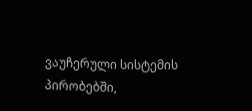ვაუჩერული სისტემის პირობებში,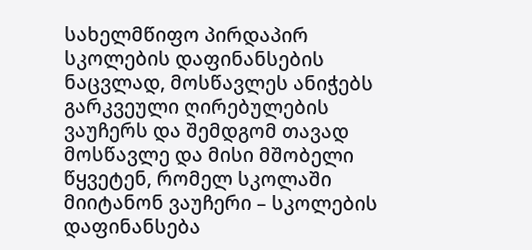სახელმწიფო პირდაპირ სკოლების დაფინანსების ნაცვლად, მოსწავლეს ანიჭებს გარკვეული ღირებულების ვაუჩერს და შემდგომ თავად მოსწავლე და მისი მშობელი წყვეტენ, რომელ სკოლაში მიიტანონ ვაუჩერი – სკოლების დაფინანსება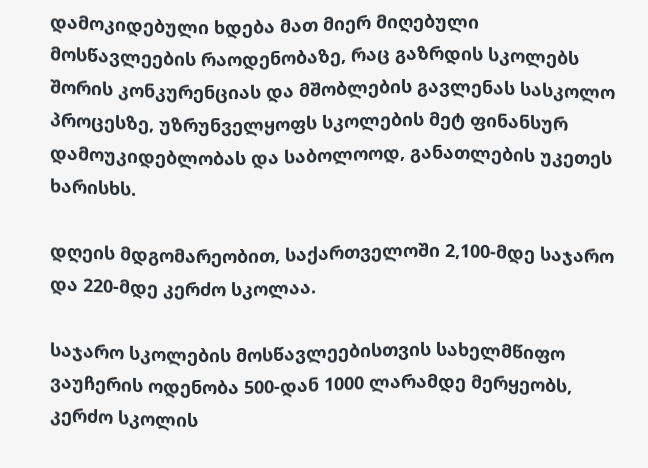დამოკიდებული ხდება მათ მიერ მიღებული მოსწავლეების რაოდენობაზე, რაც გაზრდის სკოლებს შორის კონკურენციას და მშობლების გავლენას სასკოლო პროცესზე, უზრუნველყოფს სკოლების მეტ ფინანსურ დამოუკიდებლობას და საბოლოოდ, განათლების უკეთეს ხარისხს.

დღეის მდგომარეობით, საქართველოში 2,100-მდე საჯარო და 220-მდე კერძო სკოლაა.

საჯარო სკოლების მოსწავლეებისთვის სახელმწიფო ვაუჩერის ოდენობა 500-დან 1000 ლარამდე მერყეობს, კერძო სკოლის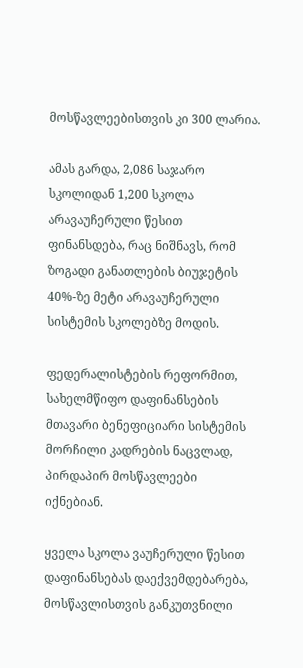მოსწავლეებისთვის კი 300 ლარია.

ამას გარდა, 2,086 საჯარო სკოლიდან 1,200 სკოლა არავაუჩერული წესით ფინანსდება, რაც ნიშნავს, რომ ზოგადი განათლების ბიუჯეტის 40%-ზე მეტი არავაუჩერული სისტემის სკოლებზე მოდის.

ფედერალისტების რეფორმით, სახელმწიფო დაფინანსების მთავარი ბენეფიციარი სისტემის მორჩილი კადრების ნაცვლად, პირდაპირ მოსწავლეები იქნებიან.

ყველა სკოლა ვაუჩერული წესით დაფინანსებას დაექვემდებარება, მოსწავლისთვის განკუთვნილი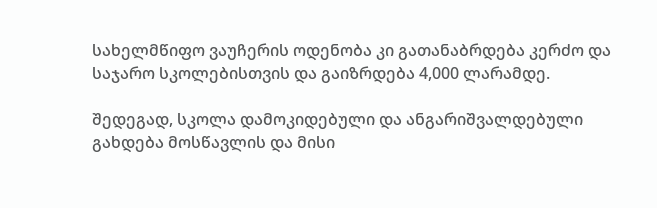სახელმწიფო ვაუჩერის ოდენობა კი გათანაბრდება კერძო და საჯარო სკოლებისთვის და გაიზრდება 4,000 ლარამდე.

შედეგად, სკოლა დამოკიდებული და ანგარიშვალდებული გახდება მოსწავლის და მისი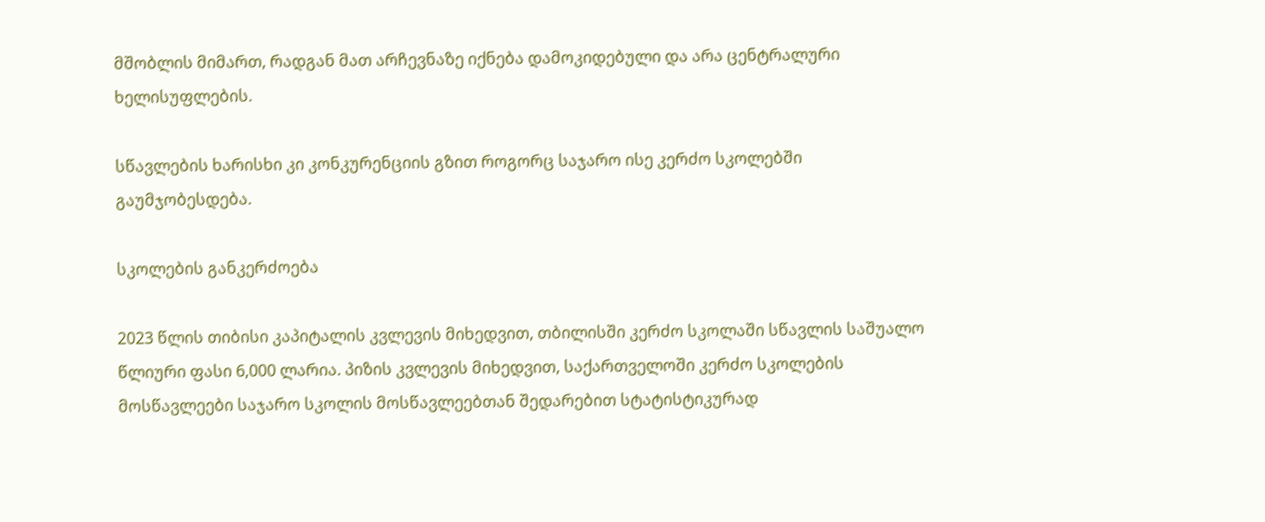მშობლის მიმართ, რადგან მათ არჩევნაზე იქნება დამოკიდებული და არა ცენტრალური ხელისუფლების.

სწავლების ხარისხი კი კონკურენციის გზით როგორც საჯარო ისე კერძო სკოლებში გაუმჯობესდება.

სკოლების განკერძოება

2023 წლის თიბისი კაპიტალის კვლევის მიხედვით, თბილისში კერძო სკოლაში სწავლის საშუალო წლიური ფასი 6,000 ლარია. პიზის კვლევის მიხედვით, საქართველოში კერძო სკოლების მოსწავლეები საჯარო სკოლის მოსწავლეებთან შედარებით სტატისტიკურად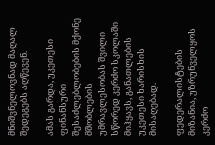მნიშვნელოვნად მაღალ შედეგებს აღწევენ.

ამას გარდა, უკეთესი ფინანსური შესაძლებლობების მქონე მშობლების უმრავლესობას შვილი სწორედ კერძო სკოლაში მიჰყავს, განათლების უკეთესი ხარისხის მისაღებად.

ფედერალისტების მიზანია, უზრუნველყოს კერძო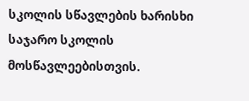სკოლის სწავლების ხარისხი საჯარო სკოლის მოსწავლეებისთვის.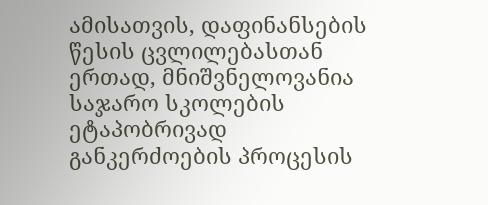ამისათვის, დაფინანსების წესის ცვლილებასთან ერთად, მნიშვნელოვანია საჯარო სკოლების ეტაპობრივად განკერძოების პროცესის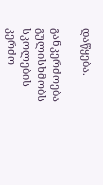დაწყება.

განკერძოება გულისხმობს სკოლების კერძო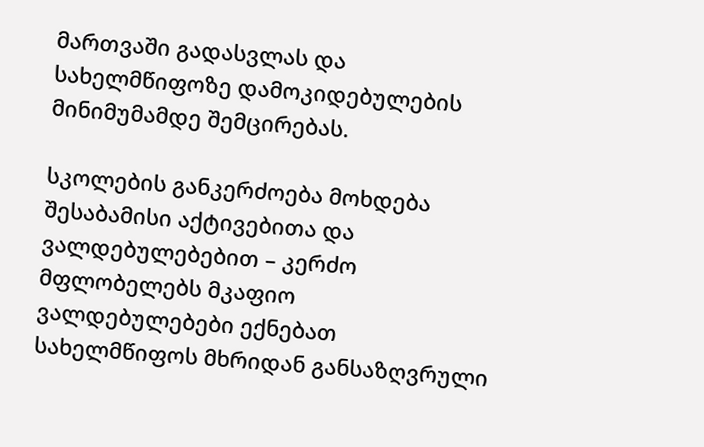მართვაში გადასვლას და სახელმწიფოზე დამოკიდებულების მინიმუმამდე შემცირებას.

სკოლების განკერძოება მოხდება შესაბამისი აქტივებითა და ვალდებულებებით – კერძო მფლობელებს მკაფიო ვალდებულებები ექნებათ სახელმწიფოს მხრიდან განსაზღვრული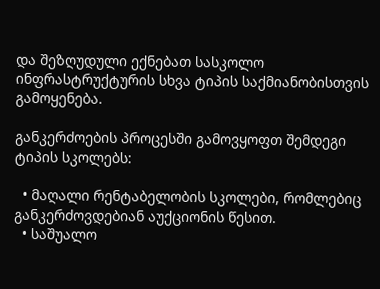და შეზღუდული ექნებათ სასკოლო ინფრასტრუქტურის სხვა ტიპის საქმიანობისთვის გამოყენება.

განკერძოების პროცესში გამოვყოფთ შემდეგი ტიპის სკოლებს:

  • მაღალი რენტაბელობის სკოლები, რომლებიც განკერძოვდებიან აუქციონის წესით.
  • საშუალო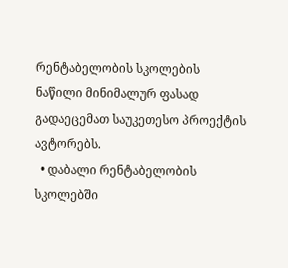რენტაბელობის სკოლების ნაწილი მინიმალურ ფასად გადაეცემათ საუკეთესო პროექტის ავტორებს.
  • დაბალი რენტაბელობის სკოლებში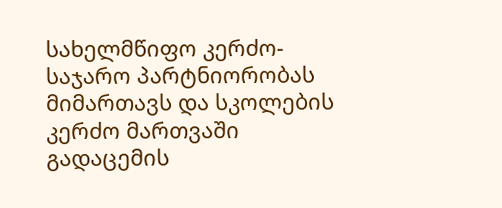სახელმწიფო კერძო-საჯარო პარტნიორობას მიმართავს და სკოლების კერძო მართვაში გადაცემის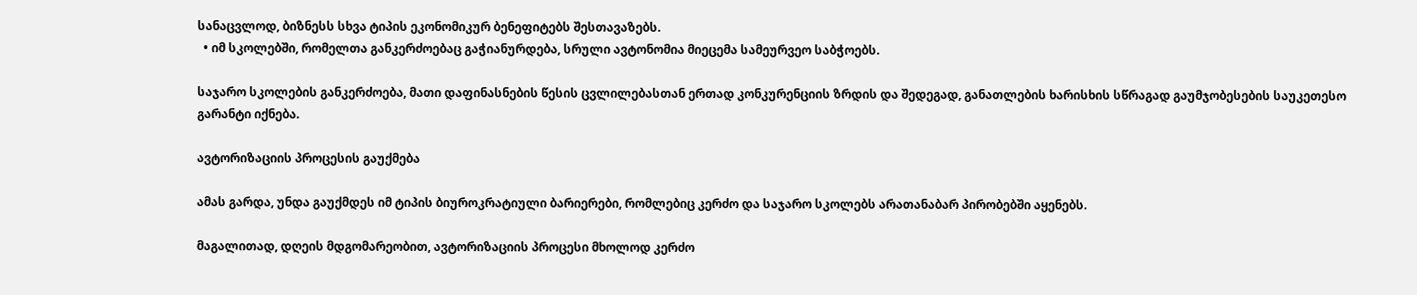სანაცვლოდ, ბიზნესს სხვა ტიპის ეკონომიკურ ბენეფიტებს შესთავაზებს.
  • იმ სკოლებში, რომელთა განკერძოებაც გაჭიანურდება, სრული ავტონომია მიეცემა სამეურვეო საბჭოებს.

საჯარო სკოლების განკერძოება, მათი დაფინასნების წესის ცვლილებასთან ერთად კონკურენციის ზრდის და შედეგად, განათლების ხარისხის სწრაგად გაუმჯობესების საუკეთესო გარანტი იქნება.

ავტორიზაციის პროცესის გაუქმება

ამას გარდა, უნდა გაუქმდეს იმ ტიპის ბიუროკრატიული ბარიერები, რომლებიც კერძო და საჯარო სკოლებს არათანაბარ პირობებში აყენებს.

მაგალითად, დღეის მდგომარეობით, ავტორიზაციის პროცესი მხოლოდ კერძო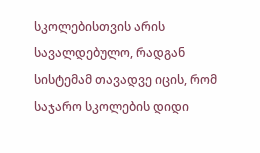სკოლებისთვის არის სავალდებულო, რადგან სისტემამ თავადვე იცის, რომ საჯარო სკოლების დიდი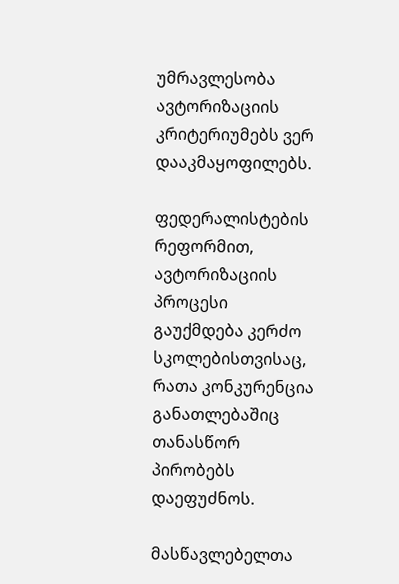უმრავლესობა ავტორიზაციის კრიტერიუმებს ვერ დააკმაყოფილებს.

ფედერალისტების რეფორმით, ავტორიზაციის პროცესი გაუქმდება კერძო სკოლებისთვისაც, რათა კონკურენცია განათლებაშიც თანასწორ პირობებს დაეფუძნოს.

მასწავლებელთა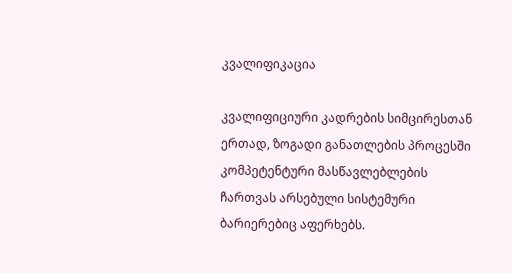კვალიფიკაცია

კვალიფიციური კადრების სიმცირესთან ერთად, ზოგადი განათლების პროცესში კომპეტენტური მასწავლებლების ჩართვას არსებული სისტემური ბარიერებიც აფერხებს.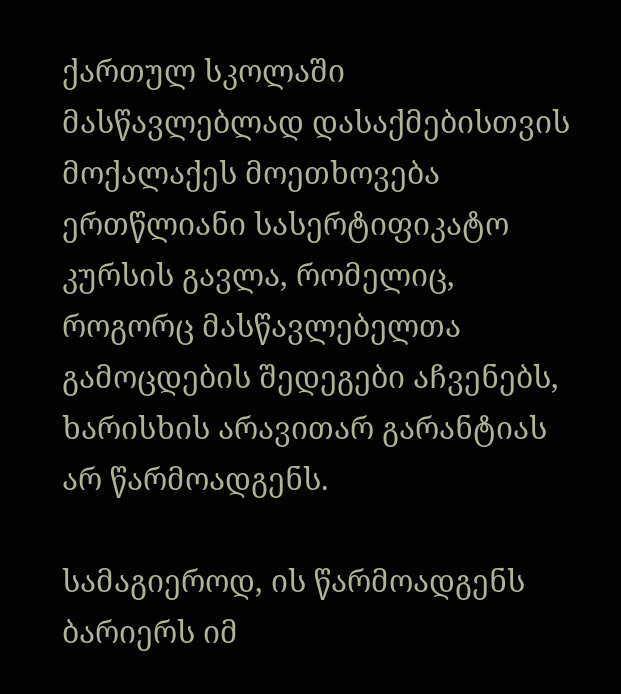ქართულ სკოლაში მასწავლებლად დასაქმებისთვის მოქალაქეს მოეთხოვება ერთწლიანი სასერტიფიკატო კურსის გავლა, რომელიც, როგორც მასწავლებელთა გამოცდების შედეგები აჩვენებს, ხარისხის არავითარ გარანტიას არ წარმოადგენს.

სამაგიეროდ, ის წარმოადგენს ბარიერს იმ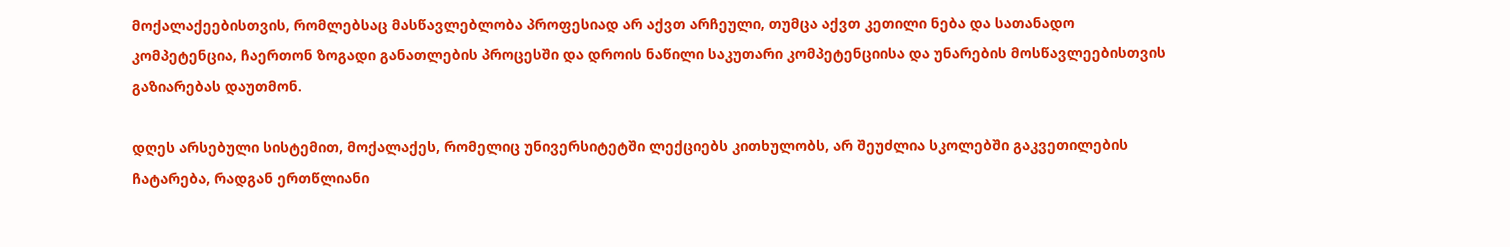მოქალაქეებისთვის, რომლებსაც მასწავლებლობა პროფესიად არ აქვთ არჩეული, თუმცა აქვთ კეთილი ნება და სათანადო კომპეტენცია, ჩაერთონ ზოგადი განათლების პროცესში და დროის ნაწილი საკუთარი კომპეტენციისა და უნარების მოსწავლეებისთვის გაზიარებას დაუთმონ.

დღეს არსებული სისტემით, მოქალაქეს, რომელიც უნივერსიტეტში ლექციებს კითხულობს, არ შეუძლია სკოლებში გაკვეთილების ჩატარება, რადგან ერთწლიანი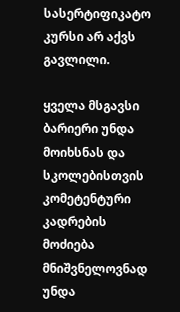სასერტიფიკატო კურსი არ აქვს გავლილი.

ყველა მსგავსი ბარიერი უნდა მოიხსნას და სკოლებისთვის კომეტენტური კადრების მოძიება მნიშვნელოვნად უნდა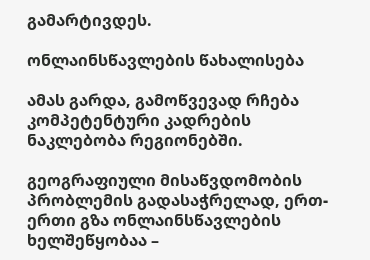გამარტივდეს.

ონლაინსწავლების წახალისება

ამას გარდა, გამოწვევად რჩება კომპეტენტური კადრების ნაკლებობა რეგიონებში.

გეოგრაფიული მისაწვდომობის პრობლემის გადასაჭრელად, ერთ-ერთი გზა ონლაინსწავლების ხელშეწყობაა –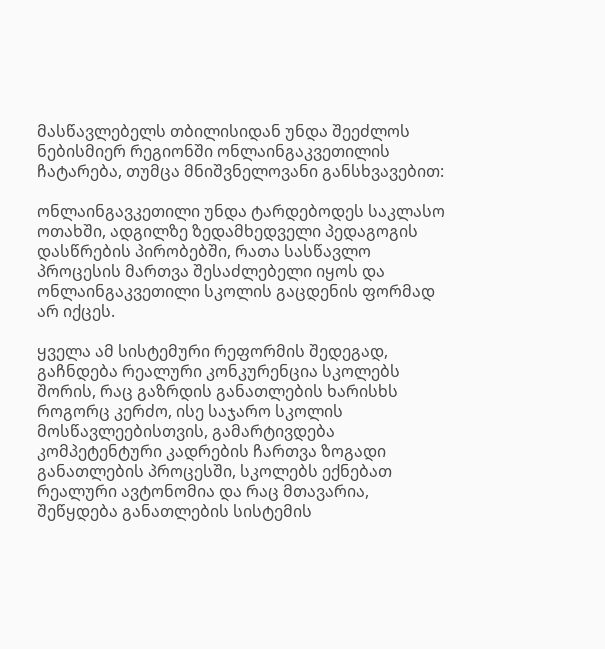მასწავლებელს თბილისიდან უნდა შეეძლოს ნებისმიერ რეგიონში ონლაინგაკვეთილის ჩატარება, თუმცა მნიშვნელოვანი განსხვავებით:

ონლაინგავკეთილი უნდა ტარდებოდეს საკლასო ოთახში, ადგილზე ზედამხედველი პედაგოგის დასწრების პირობებში, რათა სასწავლო პროცესის მართვა შესაძლებელი იყოს და ონლაინგაკვეთილი სკოლის გაცდენის ფორმად არ იქცეს.

ყველა ამ სისტემური რეფორმის შედეგად, გაჩნდება რეალური კონკურენცია სკოლებს შორის, რაც გაზრდის განათლების ხარისხს როგორც კერძო, ისე საჯარო სკოლის მოსწავლეებისთვის, გამარტივდება კომპეტენტური კადრების ჩართვა ზოგადი განათლების პროცესში, სკოლებს ექნებათ რეალური ავტონომია და რაც მთავარია, შეწყდება განათლების სისტემის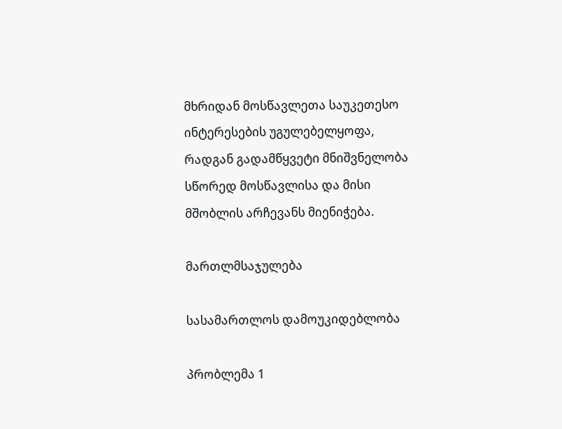მხრიდან მოსწავლეთა საუკეთესო ინტერესების უგულებელყოფა, რადგან გადამწყვეტი მნიშვნელობა სწორედ მოსწავლისა და მისი მშობლის არჩევანს მიენიჭება.

მართლმსაჯულება

სასამართლოს დამოუკიდებლობა

პრობლემა 1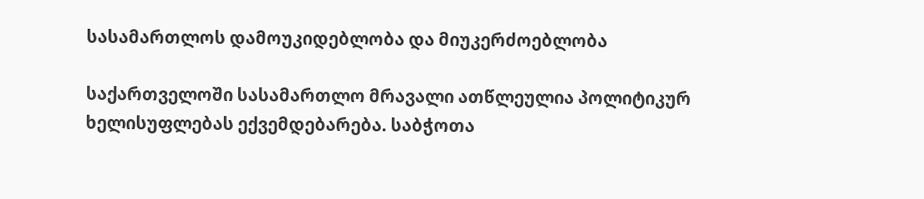სასამართლოს დამოუკიდებლობა და მიუკერძოებლობა

საქართველოში სასამართლო მრავალი ათწლეულია პოლიტიკურ ხელისუფლებას ექვემდებარება. საბჭოთა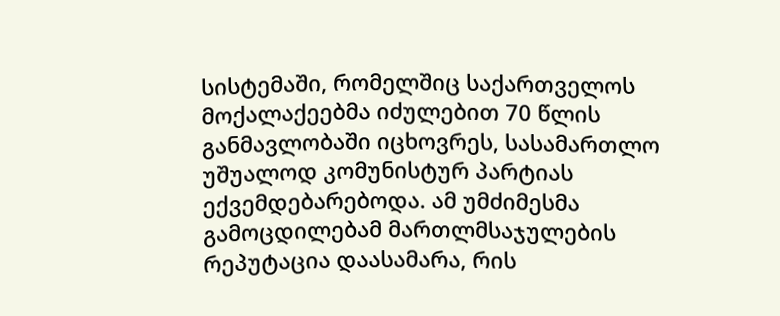სისტემაში, რომელშიც საქართველოს მოქალაქეებმა იძულებით 70 წლის განმავლობაში იცხოვრეს, სასამართლო უშუალოდ კომუნისტურ პარტიას ექვემდებარებოდა. ამ უმძიმესმა გამოცდილებამ მართლმსაჯულების რეპუტაცია დაასამარა, რის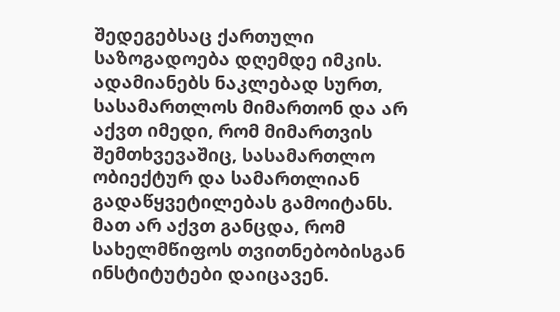შედეგებსაც ქართული საზოგადოება დღემდე იმკის. ადამიანებს ნაკლებად სურთ, სასამართლოს მიმართონ და არ აქვთ იმედი, რომ მიმართვის შემთხვევაშიც, სასამართლო ობიექტურ და სამართლიან გადაწყვეტილებას გამოიტანს. მათ არ აქვთ განცდა, რომ სახელმწიფოს თვითნებობისგან ინსტიტუტები დაიცავენ.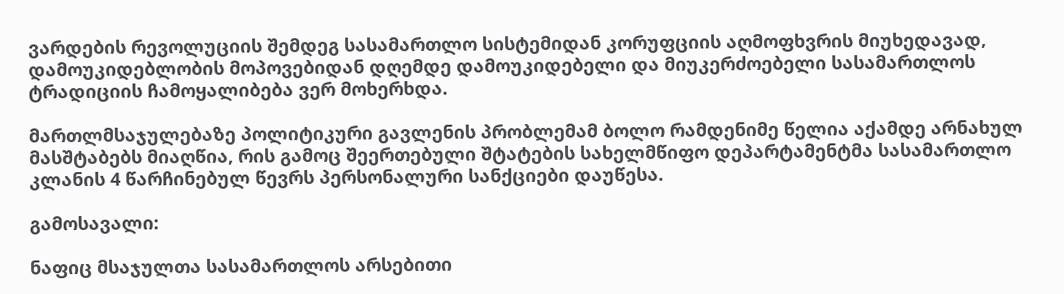ვარდების რევოლუციის შემდეგ სასამართლო სისტემიდან კორუფციის აღმოფხვრის მიუხედავად, დამოუკიდებლობის მოპოვებიდან დღემდე დამოუკიდებელი და მიუკერძოებელი სასამართლოს ტრადიციის ჩამოყალიბება ვერ მოხერხდა.

მართლმსაჯულებაზე პოლიტიკური გავლენის პრობლემამ ბოლო რამდენიმე წელია აქამდე არნახულ მასშტაბებს მიაღწია, რის გამოც შეერთებული შტატების სახელმწიფო დეპარტამენტმა სასამართლო კლანის 4 წარჩინებულ წევრს პერსონალური სანქციები დაუწესა.

გამოსავალი:

ნაფიც მსაჯულთა სასამართლოს არსებითი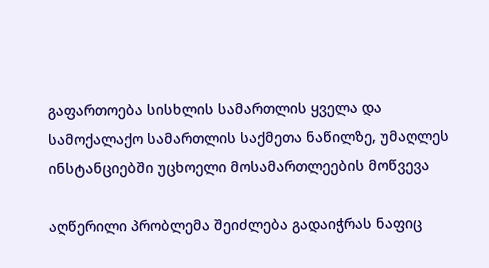გაფართოება სისხლის სამართლის ყველა და სამოქალაქო სამართლის საქმეთა ნაწილზე, უმაღლეს ინსტანციებში უცხოელი მოსამართლეების მოწვევა

აღწერილი პრობლემა შეიძლება გადაიჭრას ნაფიც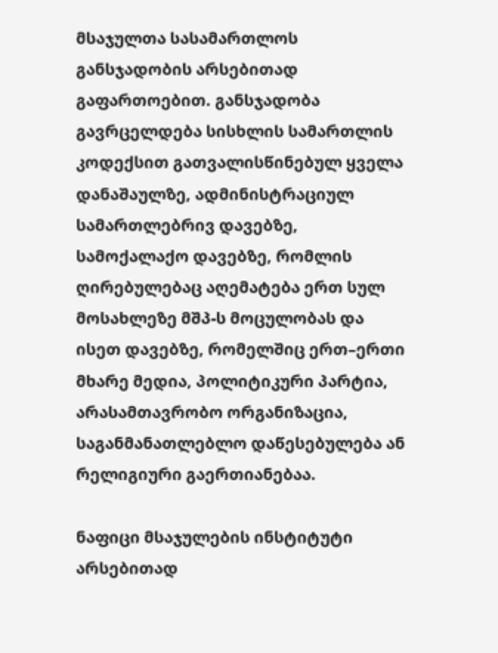მსაჯულთა სასამართლოს განსჯადობის არსებითად გაფართოებით. განსჯადობა გავრცელდება სისხლის სამართლის კოდექსით გათვალისწინებულ ყველა დანაშაულზე, ადმინისტრაციულ სამართლებრივ დავებზე, სამოქალაქო დავებზე, რომლის ღირებულებაც აღემატება ერთ სულ მოსახლეზე მშპ-ს მოცულობას და ისეთ დავებზე, რომელშიც ერთ–ერთი მხარე მედია, პოლიტიკური პარტია, არასამთავრობო ორგანიზაცია, საგანმანათლებლო დაწესებულება ან რელიგიური გაერთიანებაა.

ნაფიცი მსაჯულების ინსტიტუტი არსებითად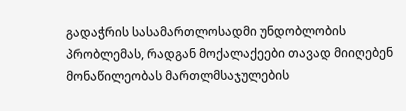გადაჭრის სასამართლოსადმი უნდობლობის პრობლემას, რადგან მოქალაქეები თავად მიიღებენ მონაწილეობას მართლმსაჯულების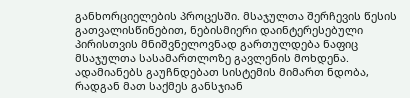განხორციელების პროცესში. მსაჯულთა შერჩევის წესის გათვალისწინებით, ნებისმიერი დაინტერესებული პირისთვის მნიშვნელოვნად გართულდება ნაფიც მსაჯულთა სასამართლოზე გავლენის მოხდენა. ადამიანებს გაუჩნდებათ სისტემის მიმართ ნდობა, რადგან მათ საქმეს განსჯიან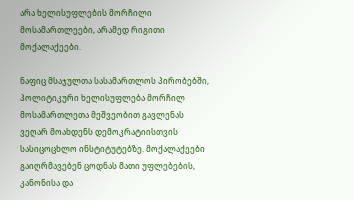არა ხელისუფლების მორჩილი მოსამართლეები, არამედ რიგითი მოქალაქეები.

ნაფიც მსაჯულთა სასამართლოს პირობებში, პოლიტიკური ხელისუფლება მორჩილ მოსამართლეთა მეშვეობით გავლენას ვეღარ მოახდენს დემოკრატიისთვის სასიცოცხლო ინსტიტუტებზე. მოქალაქეები გაიღრმავებენ ცოდნას მათი უფლებების, კანონისა და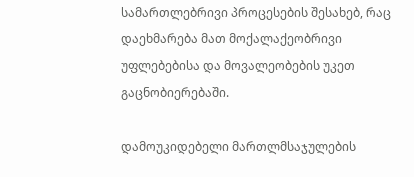სამართლებრივი პროცესების შესახებ, რაც დაეხმარება მათ მოქალაქეობრივი უფლებებისა და მოვალეობების უკეთ გაცნობიერებაში.

დამოუკიდებელი მართლმსაჯულების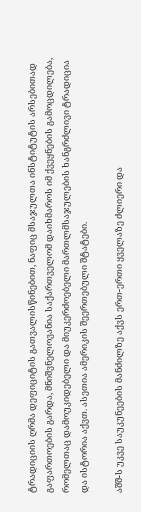ტრადიციის ღრმა დეფიციტის გათვალისწინებით, ნაფიც მსაჯულთა ინსტიტუტის არსებითად გაფართოების გარდა, მნიშვნელოვანია საქართველომ დაიხმაროს იმ ქვეყნების გამოცდილება, რომელთაც დამოუკიდებელი და მიუკერძოებელი მართლმსაჯულების ხანგრძლივი ტრადიცია და ისტორია აქვთ. ასეთია ამერიკის შეერთებული შტატები.

აშშ-ს უკვე საუკუნეების მანძილზე აქვს ერთ-ერთი ყველაზე ძლიერი და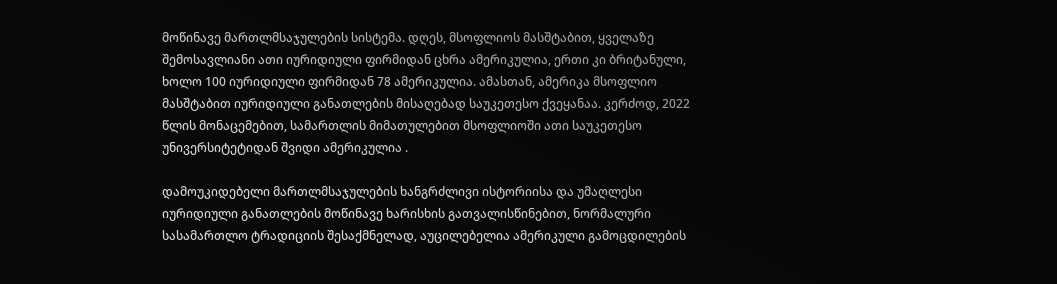მოწინავე მართლმსაჯულების სისტემა. დღეს, მსოფლიოს მასშტაბით, ყველაზე შემოსავლიანი ათი იურიდიული ფირმიდან ცხრა ამერიკულია, ერთი კი ბრიტანული, ხოლო 100 იურიდიული ფირმიდან 78 ამერიკულია. ამასთან, ამერიკა მსოფლიო მასშტაბით იურიდიული განათლების მისაღებად საუკეთესო ქვეყანაა. კერძოდ, 2022 წლის მონაცემებით, სამართლის მიმათულებით მსოფლიოში ათი საუკეთესო უნივერსიტეტიდან შვიდი ამერიკულია .

დამოუკიდებელი მართლმსაჯულების ხანგრძლივი ისტორიისა და უმაღლესი იურიდიული განათლების მოწინავე ხარისხის გათვალისწინებით, ნორმალური სასამართლო ტრადიციის შესაქმნელად, აუცილებელია ამერიკული გამოცდილების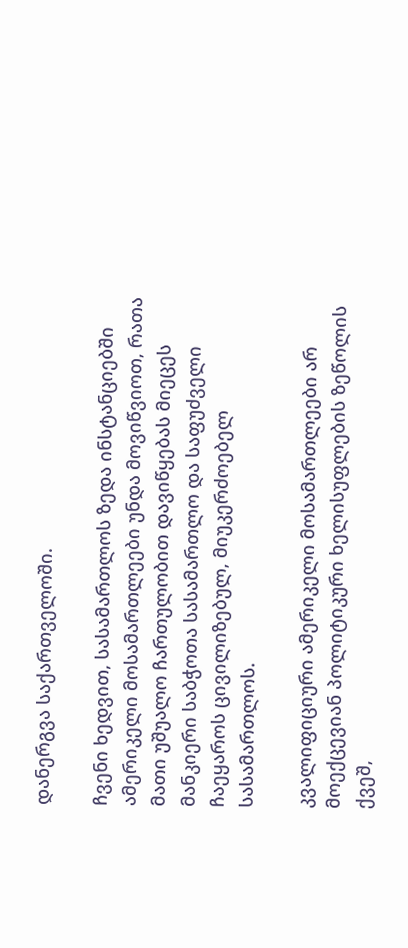დანერგვა საქართველოში.

ჩვენი ხედვით, სასამართლოს ზედა ინსტანციებში ამერიკელი მოსამართლეები უნდა მოვიწვიოთ, რათა მათი უშუალო ჩართულობით დავიწყებას მიეცეს მანკიერი საბჭოთა სასამართლო და საფუძველი ჩაეყაროს ცივილიზებულ, მიუკერძოებელ სასამართლოს.

კვალიფიციური ამერიკელი მოსამართლეები არ მოექცევიან პოლიტიკური ხელისუფლების ზეწოლის ქვეშ,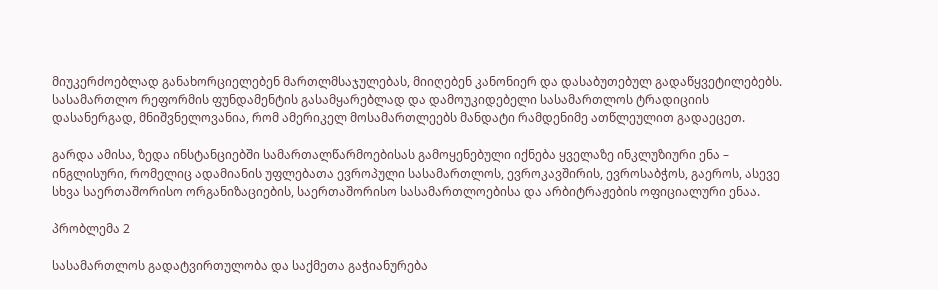მიუკერძოებლად განახორციელებენ მართლმსაჯულებას, მიიღებენ კანონიერ და დასაბუთებულ გადაწყვეტილებებს. სასამართლო რეფორმის ფუნდამენტის გასამყარებლად და დამოუკიდებელი სასამართლოს ტრადიციის დასანერგად, მნიშვნელოვანია, რომ ამერიკელ მოსამართლეებს მანდატი რამდენიმე ათწლეულით გადაეცეთ.

გარდა ამისა, ზედა ინსტანციებში სამართალწარმოებისას გამოყენებული იქნება ყველაზე ინკლუზიური ენა – ინგლისური, რომელიც ადამიანის უფლებათა ევროპული სასამართლოს, ევროკავშირის, ევროსაბჭოს, გაეროს, ასევე სხვა საერთაშორისო ორგანიზაციების, საერთაშორისო სასამართლოებისა და არბიტრაჟების ოფიციალური ენაა.

პრობლემა 2

სასამართლოს გადატვირთულობა და საქმეთა გაჭიანურება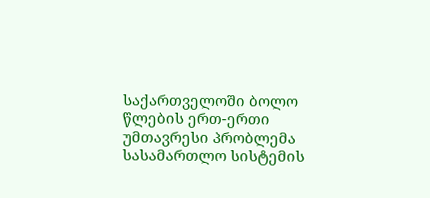საქართველოში ბოლო წლების ერთ-ერთი უმთავრესი პრობლემა სასამართლო სისტემის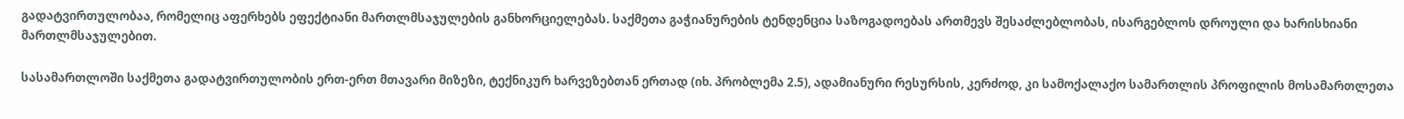გადატვირთულობაა, რომელიც აფერხებს ეფექტიანი მართლმსაჯულების განხორციელებას. საქმეთა გაჭიანურების ტენდენცია საზოგადოებას ართმევს შესაძლებლობას, ისარგებლოს დროული და ხარისხიანი მართლმსაჯულებით.

სასამართლოში საქმეთა გადატვირთულობის ერთ-ერთ მთავარი მიზეზი, ტექნიკურ ხარვეზებთან ერთად (იხ. პრობლემა 2.5), ადამიანური რესურსის, კერძოდ, კი სამოქალაქო სამართლის პროფილის მოსამართლეთა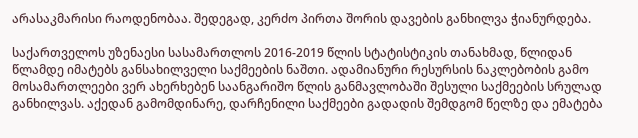არასაკმარისი რაოდენობაა. შედეგად, კერძო პირთა შორის დავების განხილვა ჭიანურდება.

საქართველოს უზენაესი სასამართლოს 2016-2019 წლის სტატისტიკის თანახმად, წლიდან წლამდე იმატებს განსახილველი საქმეების ნაშთი. ადამიანური რესურსის ნაკლებობის გამო მოსამართლეები ვერ ახერხებენ საანგარიშო წლის განმავლობაში შესული საქმეების სრულად განხილვას. აქედან გამომდინარე, დარჩენილი საქმეები გადადის შემდგომ წელზე და ემატება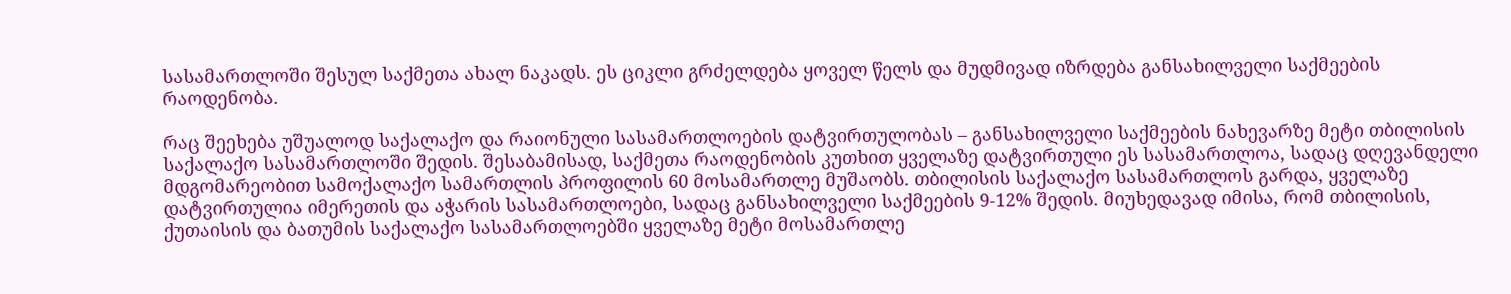სასამართლოში შესულ საქმეთა ახალ ნაკადს. ეს ციკლი გრძელდება ყოველ წელს და მუდმივად იზრდება განსახილველი საქმეების რაოდენობა.

რაც შეეხება უშუალოდ საქალაქო და რაიონული სასამართლოების დატვირთულობას – განსახილველი საქმეების ნახევარზე მეტი თბილისის საქალაქო სასამართლოში შედის. შესაბამისად, საქმეთა რაოდენობის კუთხით ყველაზე დატვირთული ეს სასამართლოა, სადაც დღევანდელი მდგომარეობით სამოქალაქო სამართლის პროფილის 60 მოსამართლე მუშაობს. თბილისის საქალაქო სასამართლოს გარდა, ყველაზე დატვირთულია იმერეთის და აჭარის სასამართლოები, სადაც განსახილველი საქმეების 9-12% შედის. მიუხედავად იმისა, რომ თბილისის, ქუთაისის და ბათუმის საქალაქო სასამართლოებში ყველაზე მეტი მოსამართლე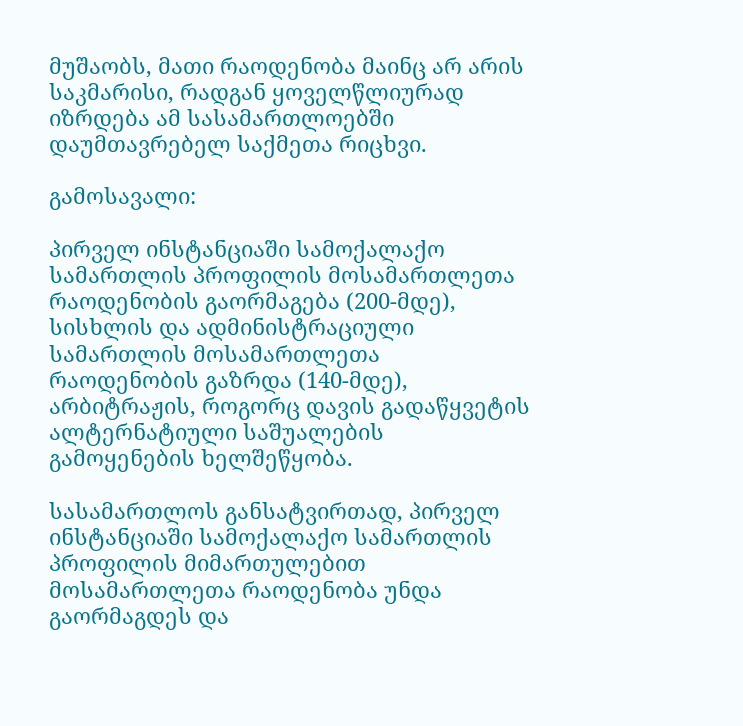მუშაობს, მათი რაოდენობა მაინც არ არის საკმარისი, რადგან ყოველწლიურად იზრდება ამ სასამართლოებში დაუმთავრებელ საქმეთა რიცხვი.

გამოსავალი:

პირველ ინსტანციაში სამოქალაქო სამართლის პროფილის მოსამართლეთა რაოდენობის გაორმაგება (200-მდე), სისხლის და ადმინისტრაციული სამართლის მოსამართლეთა რაოდენობის გაზრდა (140-მდე), არბიტრაჟის, როგორც დავის გადაწყვეტის ალტერნატიული საშუალების გამოყენების ხელშეწყობა.

სასამართლოს განსატვირთად, პირველ ინსტანციაში სამოქალაქო სამართლის პროფილის მიმართულებით მოსამართლეთა რაოდენობა უნდა გაორმაგდეს და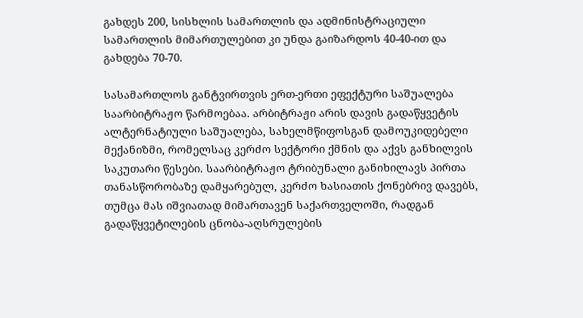გახდეს 200, სისხლის სამართლის და ადმინისტრაციული სამართლის მიმართულებით კი უნდა გაიზარდოს 40-40-ით და გახდება 70-70.

სასამართლოს განტვირთვის ერთ-ერთი ეფექტური საშუალება საარბიტრაჟო წარმოებაა. არბიტრაჟი არის დავის გადაწყვეტის ალტერნატიული საშუალება, სახელმწიფოსგან დამოუკიდებელი მექანიზმი, რომელსაც კერძო სექტორი ქმნის და აქვს განხილვის საკუთარი წესები. საარბიტრაჟო ტრიბუნალი განიხილავს პირთა თანასწორობაზე დამყარებულ, კერძო ხასიათის ქონებრივ დავებს, თუმცა მას იშვიათად მიმართავენ საქართველოში, რადგან გადაწყვეტილების ცნობა-აღსრულების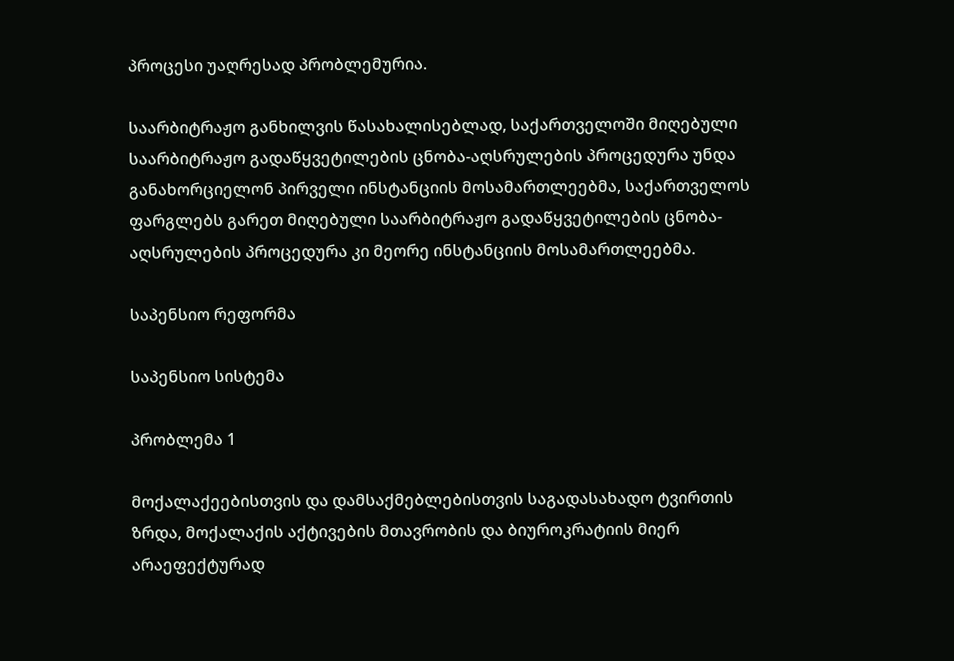პროცესი უაღრესად პრობლემურია.

საარბიტრაჟო განხილვის წასახალისებლად, საქართველოში მიღებული საარბიტრაჟო გადაწყვეტილების ცნობა-აღსრულების პროცედურა უნდა განახორციელონ პირველი ინსტანციის მოსამართლეებმა, საქართველოს ფარგლებს გარეთ მიღებული საარბიტრაჟო გადაწყვეტილების ცნობა-აღსრულების პროცედურა კი მეორე ინსტანციის მოსამართლეებმა.

საპენსიო რეფორმა

საპენსიო სისტემა

პრობლემა 1

მოქალაქეებისთვის და დამსაქმებლებისთვის საგადასახადო ტვირთის ზრდა, მოქალაქის აქტივების მთავრობის და ბიუროკრატიის მიერ არაეფექტურად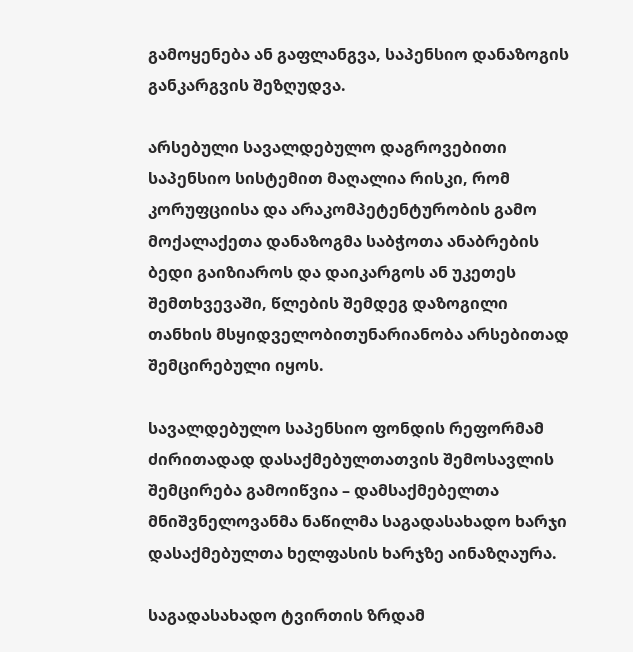გამოყენება ან გაფლანგვა, საპენსიო დანაზოგის განკარგვის შეზღუდვა.

არსებული სავალდებულო დაგროვებითი საპენსიო სისტემით მაღალია რისკი, რომ კორუფციისა და არაკომპეტენტურობის გამო მოქალაქეთა დანაზოგმა საბჭოთა ანაბრების ბედი გაიზიაროს და დაიკარგოს ან უკეთეს შემთხვევაში, წლების შემდეგ დაზოგილი თანხის მსყიდველობითუნარიანობა არსებითად შემცირებული იყოს.

სავალდებულო საპენსიო ფონდის რეფორმამ ძირითადად დასაქმებულთათვის შემოსავლის შემცირება გამოიწვია – დამსაქმებელთა მნიშვნელოვანმა ნაწილმა საგადასახადო ხარჯი დასაქმებულთა ხელფასის ხარჯზე აინაზღაურა.

საგადასახადო ტვირთის ზრდამ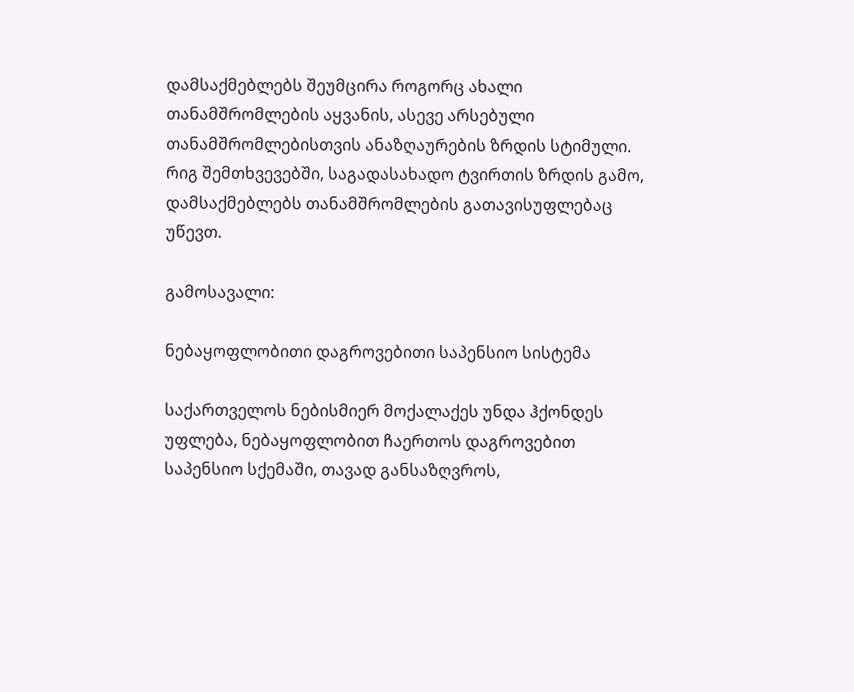დამსაქმებლებს შეუმცირა როგორც ახალი თანამშრომლების აყვანის, ასევე არსებული თანამშრომლებისთვის ანაზღაურების ზრდის სტიმული. რიგ შემთხვევებში, საგადასახადო ტვირთის ზრდის გამო, დამსაქმებლებს თანამშრომლების გათავისუფლებაც უწევთ.

გამოსავალი:

ნებაყოფლობითი დაგროვებითი საპენსიო სისტემა

საქართველოს ნებისმიერ მოქალაქეს უნდა ჰქონდეს უფლება, ნებაყოფლობით ჩაერთოს დაგროვებით საპენსიო სქემაში, თავად განსაზღვროს,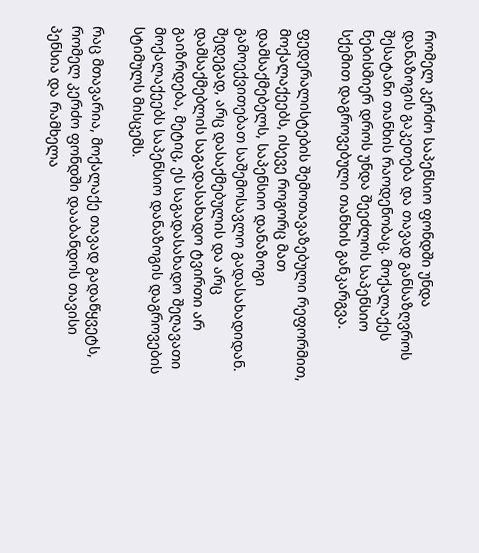რომელ კერძო საპენსიო ფონდში უნდა დანაზოგის გაკეთება და თავად განსაზღვროს შესატანი თანხის რაოდენობაც. მოქალაქეს ნებისმიერ დროს უნდა შეეძლოს საპენსიო სქემით დაგროვებული თანხის განკარგვა.

ფედერალისტების შემოთავაზებული რეფორმით, მოქალაქეებს, ისევე როგორც მათ დამსაქმებელს, საპენსიო დანაზოგი გამოექვითებათ საშემოსავლო გადასახადიდან. შედეგად, არც დასაქმებულის და არც დამსაქმებლის საგადასახადო ტვირთი არ გაიზრდება, მეტიც, ეს საგადასახადო შეღავათი მოქალაქეებს საპენსიო დანაზოგის დაგროვების სტიმულს მისცემს.

რაც მთავარია, მოქალაქე თავად გადაწყვეტს, რომელ კერძო ფონდში დააბანდოს თავისი პენსია და რამხელა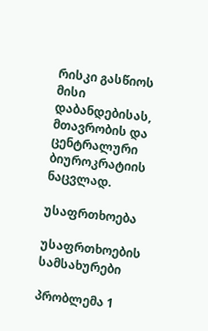რისკი გასწიოს მისი დაბანდებისას, მთავრობის და ცენტრალური ბიუროკრატიის ნაცვლად.

უსაფრთხოება

უსაფრთხოების სამსახურები

პრობლემა 1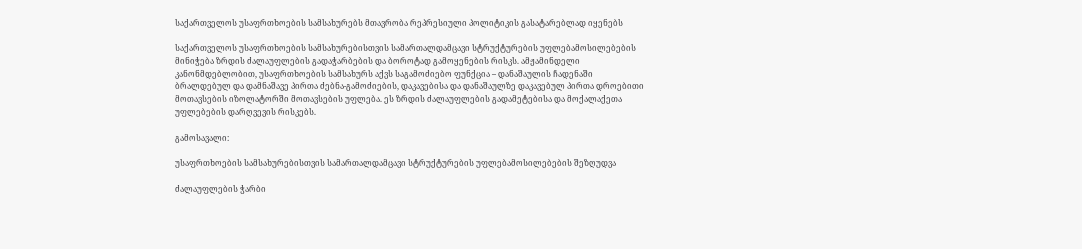საქართველოს უსაფრთხოების სამსახურებს მთავრობა რეპრესიული პოლიტიკის გასატარებლად იყენებს

საქართველოს უსაფრთხოების სამსახურებისთვის სამართალდამცავი სტრუქტურების უფლებამოსილებების მინიჭება ზრდის ძალაუფლების გადაჭარბების და ბოროტად გამოყენების რისკს. ამჟამინდელი კანონმდებლობით, უსაფრთხოების სამსახურს აქვს საგამოძიებო ფუნქცია – დანაშაულის ჩადენაში ბრალდებულ და დამნაშავე პირთა ძებნა-გამოძიების, დაკავებისა და დანაშაულზე დაკავებულ პირთა დროებითი მოთავსების იზოლატორში მოთავსების უფლება. ეს ზრდის ძალაუფლების გადამეტებისა და მოქალაქეთა უფლებების დარღვევის რისკებს.

გამოსავალი:

უსაფრთხოების სამსახურებისთვის სამართალდამცავი სტრუქტურების უფლებამოსილებების შეზღუდვა

ძალაუფლების ჭარბი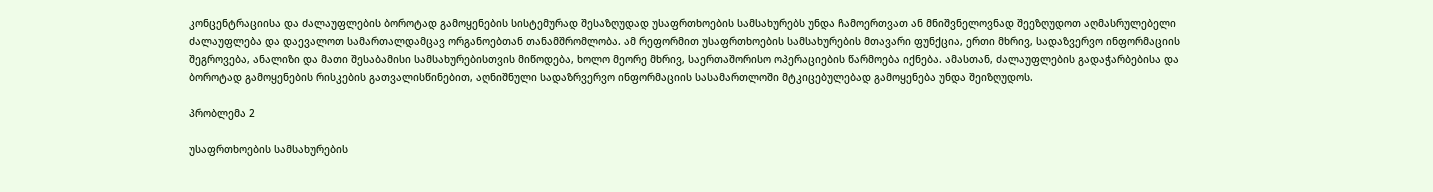კონცენტრაციისა და ძალაუფლების ბოროტად გამოყენების სისტემურად შესაზღუდად უსაფრთხოების სამსახურებს უნდა ჩამოერთვათ ან მნიშვნელოვნად შეეზღუდოთ აღმასრულებელი ძალაუფლება და დაევალოთ სამართალდამცავ ორგანოებთან თანამშრომლობა. ამ რეფორმით უსაფრთხოების სამსახურების მთავარი ფუნქცია, ერთი მხრივ, სადაზვერვო ინფორმაციის შეგროვება, ანალიზი და მათი შესაბამისი სამსახურებისთვის მიწოდება, ხოლო მეორე მხრივ, საერთაშორისო ოპერაციების წარმოება იქნება. ამასთან, ძალაუფლების გადაჭარბებისა და ბოროტად გამოყენების რისკების გათვალისწინებით, აღნიშნული სადაზრვერვო ინფორმაციის სასამართლოში მტკიცებულებად გამოყენება უნდა შეიზღუდოს.

პრობლემა 2

უსაფრთხოების სამსახურების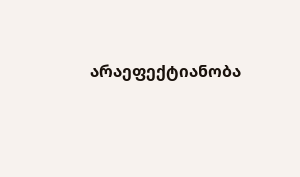არაეფექტიანობა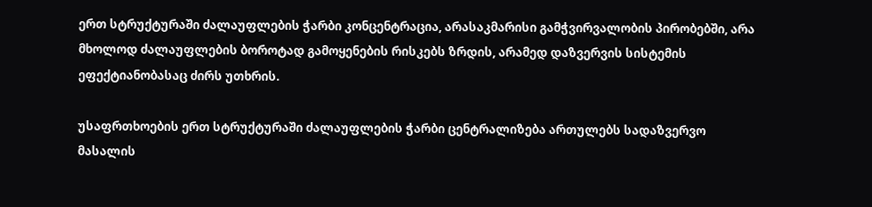ერთ სტრუქტურაში ძალაუფლების ჭარბი კონცენტრაცია, არასაკმარისი გამჭვირვალობის პირობებში, არა მხოლოდ ძალაუფლების ბოროტად გამოყენების რისკებს ზრდის, არამედ დაზვერვის სისტემის ეფექტიანობასაც ძირს უთხრის.

უსაფრთხოების ერთ სტრუქტურაში ძალაუფლების ჭარბი ცენტრალიზება ართულებს სადაზვერვო მასალის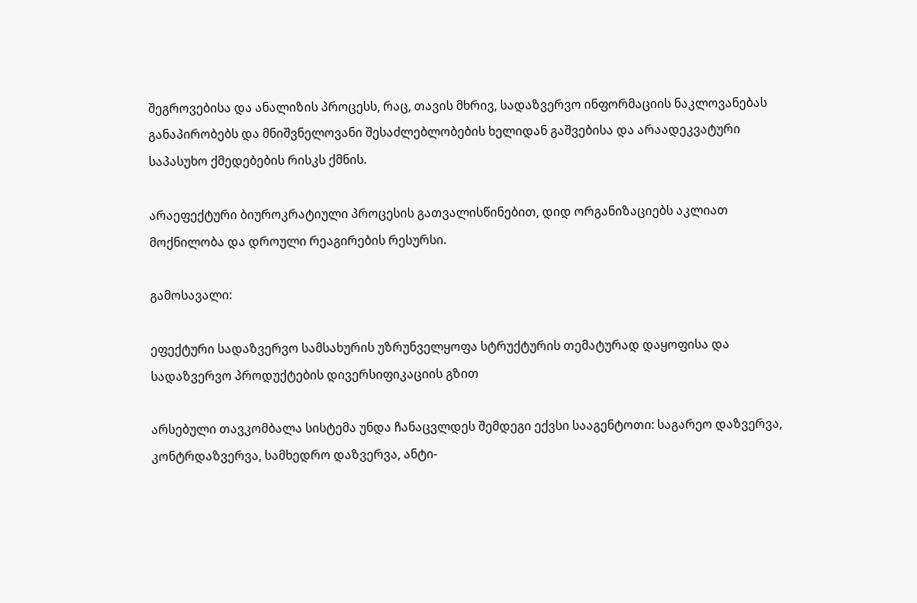შეგროვებისა და ანალიზის პროცესს, რაც, თავის მხრივ, სადაზვერვო ინფორმაციის ნაკლოვანებას განაპირობებს და მნიშვნელოვანი შესაძლებლობების ხელიდან გაშვებისა და არაადეკვატური საპასუხო ქმედებების რისკს ქმნის.

არაეფექტური ბიუროკრატიული პროცესის გათვალისწინებით, დიდ ორგანიზაციებს აკლიათ მოქნილობა და დროული რეაგირების რესურსი.

გამოსავალი:

ეფექტური სადაზვერვო სამსახურის უზრუნველყოფა სტრუქტურის თემატურად დაყოფისა და სადაზვერვო პროდუქტების დივერსიფიკაციის გზით

არსებული თავკომბალა სისტემა უნდა ჩანაცვლდეს შემდეგი ექვსი სააგენტოთი: საგარეო დაზვერვა, კონტრდაზვერვა, სამხედრო დაზვერვა, ანტი-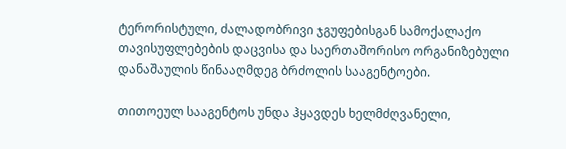ტერორისტული, ძალადობრივი ჯგუფებისგან სამოქალაქო თავისუფლებების დაცვისა და საერთაშორისო ორგანიზებული დანაშაულის წინააღმდეგ ბრძოლის სააგენტოები.

თითოეულ სააგენტოს უნდა ჰყავდეს ხელმძღვანელი,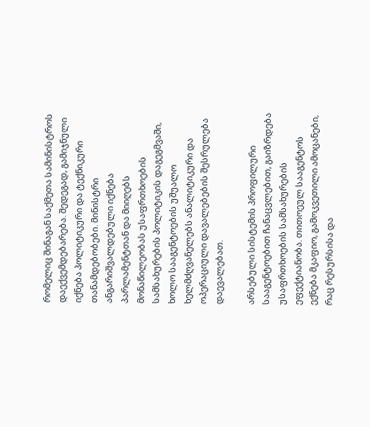რომელიც შინაგან საქმეთა სამინისტროს დაექვემდებარება. შედეგად, გამიჯნული იქნება პოლიტიკური და ტექნიკური თანამდებობები. მინისტრი ანგარიშვალდებული იქნება პარლამენტთან და მიიღებს მონაწილეობას უსაფრთხოების სამსახურების პოლიტიკის დაგეგმვაში, ხოლო სააგენტოების უშუალო ხელმძღვანელებს ანალიტიკური და ოპერაციული დავალებების შესრულება დაევალებათ.

არსებული სისტემის პროფილური სააგენტოებით ჩანაცვლებით, გაიზრდება უსაფრთხოების სამსახურების ეფექტიანობა. თითოეულ სააგენტოს ექნება მკაფიო, გამოკვეთილი ამოცანები, რაც რესურსისა და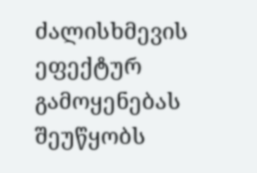ძალისხმევის ეფექტურ გამოყენებას შეუწყობს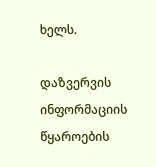ხელს.

დაზვერვის ინფორმაციის წყაროების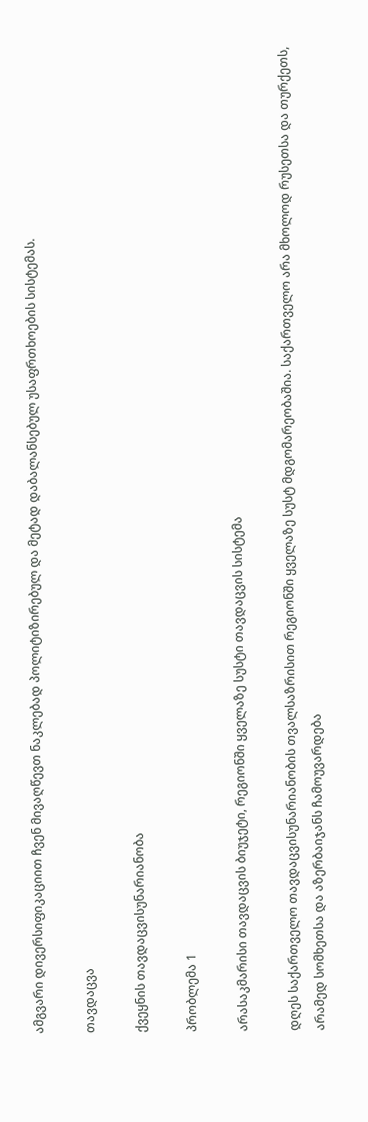ამგვარი დივერსიფიკაციით ჩვენ მივაღწევთ ნაკლებად პოლიტიზირებულ და მეტად დაბალანსებულ უსაფრთხოების სისტემას.

თავდაცვა

ქვეყნის თავდაცვისუნარიანობა

პრობლემა 1

არასაკმარისი თავდაცვის ბიუჯეტი, რეგიონში ყველაზე სუსტი თავდაცვის სისტემა

დღეს საქართველო თავდაცვისუნარიანობის თვალსაზრისით რეგიონში ყველაზე სუსტ მდგომარეობაშია. საქართველო არა მხოლოდ რუსეთსა და თურქეთს, არამედ სომხეთსა და აზერბაიჯანს ჩამოუვარდება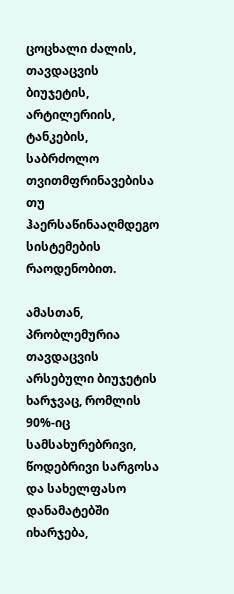ცოცხალი ძალის, თავდაცვის ბიუჯეტის, არტილერიის, ტანკების, საბრძოლო თვითმფრინავებისა თუ ჰაერსაწინააღმდეგო სისტემების რაოდენობით.

ამასთან, პრობლემურია თავდაცვის არსებული ბიუჯეტის ხარჯვაც, რომლის 90%-იც სამსახურებრივი, წოდებრივი სარგოსა და სახელფასო დანამატებში იხარჯება,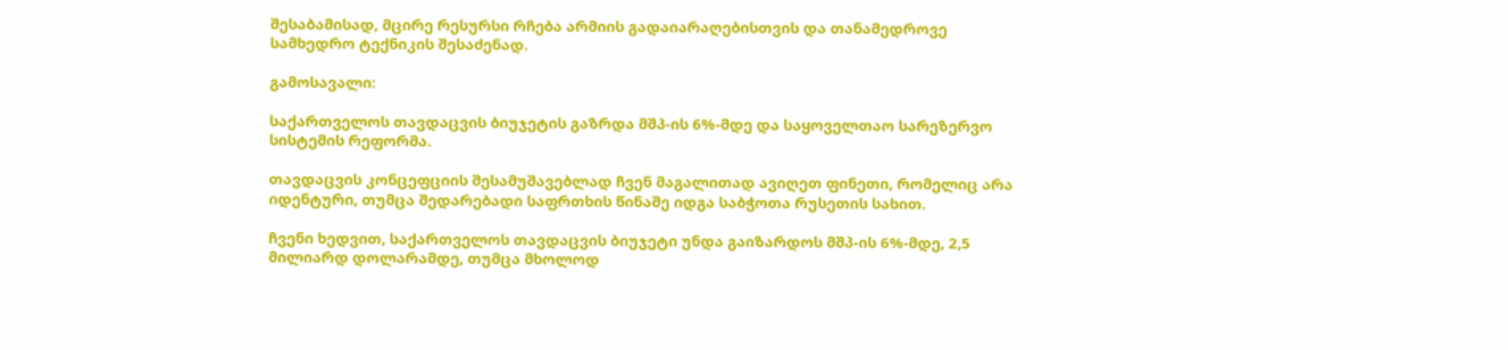შესაბამისად, მცირე რესურსი რჩება არმიის გადაიარაღებისთვის და თანამედროვე სამხედრო ტექნიკის შესაძენად.

გამოსავალი:

საქართველოს თავდაცვის ბიუჯეტის გაზრდა მშპ-ის 6%-მდე და საყოველთაო სარეზერვო სისტემის რეფორმა.

თავდაცვის კონცეფციის შესამუშავებლად ჩვენ მაგალითად ავიღეთ ფინეთი, რომელიც არა იდენტური, თუმცა შედარებადი საფრთხის წინაშე იდგა საბჭოთა რუსეთის სახით.

ჩვენი ხედვით, საქართველოს თავდაცვის ბიუჯეტი უნდა გაიზარდოს მშპ-ის 6%-მდე, 2,5 მილიარდ დოლარამდე, თუმცა მხოლოდ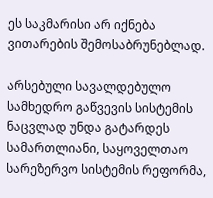ეს საკმარისი არ იქნება ვითარების შემოსაბრუნებლად.

არსებული სავალდებულო სამხედრო გაწვევის სისტემის ნაცვლად უნდა გატარდეს სამართლიანი, საყოველთაო სარეზერვო სისტემის რეფორმა,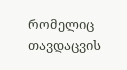რომელიც თავდაცვის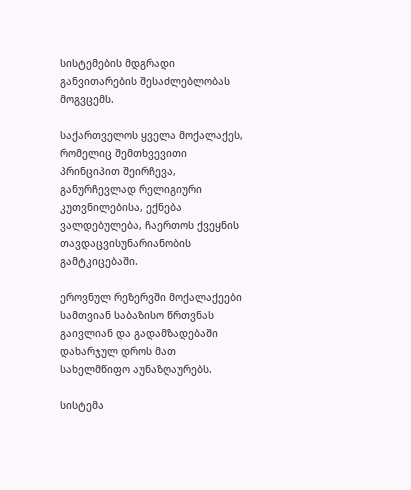სისტემების მდგრადი განვითარების შესაძლებლობას მოგვცემს.

საქართველოს ყველა მოქალაქეს, რომელიც შემთხვევითი პრინციპით შეირჩევა, განურჩევლად რელიგიური კუთვნილებისა, ექნება ვალდებულება, ჩაერთოს ქვეყნის თავდაცვისუნარიანობის გამტკიცებაში.

ეროვნულ რეზერვში მოქალაქეები სამთვიან საბაზისო წრთვნას გაივლიან და გადამზადებაში დახარჯულ დროს მათ სახელმწიფო აუნაზღაურებს.

სისტემა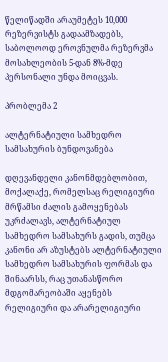წელიწადში არაუმეტეს 10,000 რეზერვისტს გადაამზადებს, საბოლოოდ ეროვნულმა რეზერვმა მოსახლეობის 5-დან 8%-მდე პერსონალი უნდა მოიცვას.

პრობლემა 2

ალტერნატიული სამხედრო სამსახურის ბუნდოვანება

დღევანდელი კანონმდებლობით, მოქალაქე, რომელსაც რელიგიური მრწამსი ძალის გამოყენებას უკრძალავს, ალტერნატიულ სამხედრო სამსახურს გადის, თუმცა კანონი არ აზუსტებს ალტერნატიული სამხედრო სამსახურის ფორმას და შინაარსს, რაც უთანასწორო მდგომარეობაში აყენებს რელიგიური და არარელიგიური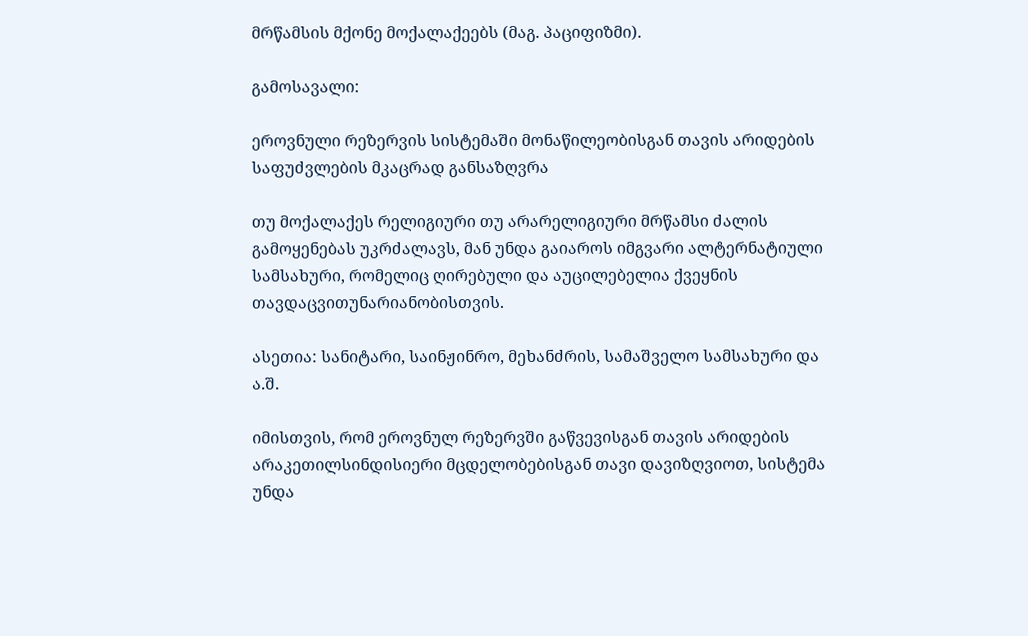მრწამსის მქონე მოქალაქეებს (მაგ. პაციფიზმი).

გამოსავალი:

ეროვნული რეზერვის სისტემაში მონაწილეობისგან თავის არიდების საფუძვლების მკაცრად განსაზღვრა

თუ მოქალაქეს რელიგიური თუ არარელიგიური მრწამსი ძალის გამოყენებას უკრძალავს, მან უნდა გაიაროს იმგვარი ალტერნატიული სამსახური, რომელიც ღირებული და აუცილებელია ქვეყნის თავდაცვითუნარიანობისთვის.

ასეთია: სანიტარი, საინჟინრო, მეხანძრის, სამაშველო სამსახური და ა.შ.

იმისთვის, რომ ეროვნულ რეზერვში გაწვევისგან თავის არიდების არაკეთილსინდისიერი მცდელობებისგან თავი დავიზღვიოთ, სისტემა უნდა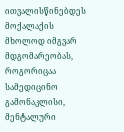ითვალისწინებდეს მოქალაქის მხოლოდ იმგვარ მდგომარეობას, როგორიცაა სამედიცინო გამონაკლისი, მენტალური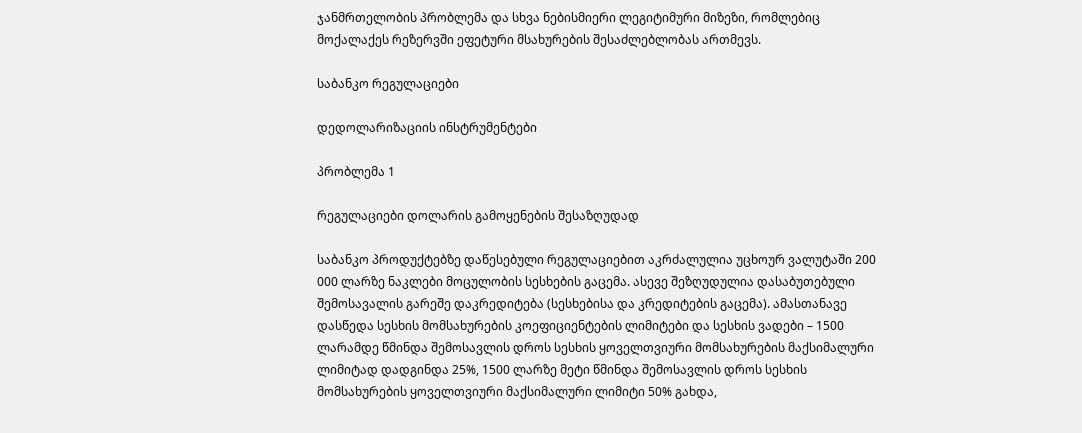ჯანმრთელობის პრობლემა და სხვა ნებისმიერი ლეგიტიმური მიზეზი, რომლებიც მოქალაქეს რეზერვში ეფეტური მსახურების შესაძლებლობას ართმევს.

საბანკო რეგულაციები

დედოლარიზაციის ინსტრუმენტები

პრობლემა 1

რეგულაციები დოლარის გამოყენების შესაზღუდად

საბანკო პროდუქტებზე დაწესებული რეგულაციებით აკრძალულია უცხოურ ვალუტაში 200 000 ლარზე ნაკლები მოცულობის სესხების გაცემა. ასევე შეზღუდულია დასაბუთებული შემოსავალის გარეშე დაკრედიტება (სესხებისა და კრედიტების გაცემა). ამასთანავე დასწედა სესხის მომსახურების კოეფიციენტების ლიმიტები და სესხის ვადები – 1500 ლარამდე წმინდა შემოსავლის დროს სესხის ყოველთვიური მომსახურების მაქსიმალური ლიმიტად დადგინდა 25%, 1500 ლარზე მეტი წმინდა შემოსავლის დროს სესხის მომსახურების ყოველთვიური მაქსიმალური ლიმიტი 50% გახდა,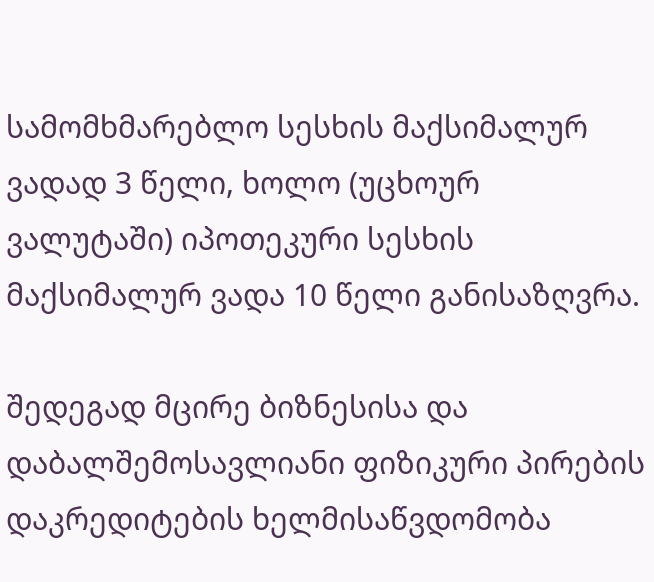სამომხმარებლო სესხის მაქსიმალურ ვადად 3 წელი, ხოლო (უცხოურ ვალუტაში) იპოთეკური სესხის მაქსიმალურ ვადა 10 წელი განისაზღვრა.

შედეგად მცირე ბიზნესისა და დაბალშემოსავლიანი ფიზიკური პირების დაკრედიტების ხელმისაწვდომობა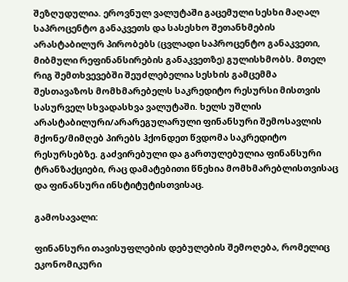შეზღუდულია. ეროვნულ ვალუტაში გაცემული სესხი მაღალ საპროცენტო განაკვეთს და სასესხო შეთანხმების არასტაბილურ პირობებს (ცვლადი საპროცენტო განაკვეთი, მიბმული რეფინანსირების განაკვეთზე) გულისხმობს. მთელ რიგ შემთხვევებში შეუძლებელია სესხის გამცემმა შესთავაზოს მომხმარებელს საკრედიტო რესურსი მისთვის სასურველ სხვადასხვა ვალუტაში. ხელს უშლის არასტაბილური/არარეგულარული ფინანსური შემოსავლის მქონე/მიმღებ პირებს ჰქონდეთ წვდომა საკრედიტო რესურსებზე. გაძვირებული და გართულებულია ფინანსური ტრანზაქციები, რაც დამატებითი წნეხია მომხმარებლისთვისაც და ფინანსური ინსტიტუტისთვისაც.

გამოსავალი:

ფინანსური თავისუფლების დებულების შემოღება, რომელიც ეკონომიკური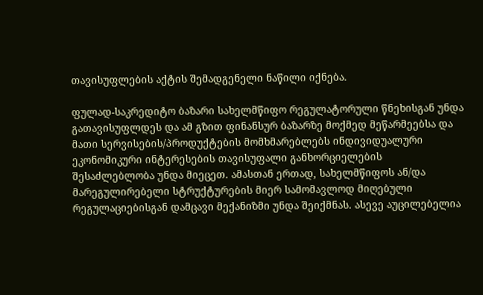თავისუფლების აქტის შემადგენელი ნაწილი იქნება.

ფულად-საკრედიტო ბაზარი სახელმწიფო რეგულატორული წნეხისგან უნდა გათავისუფლდეს და ამ გზით ფინანსურ ბაზარზე მოქმედ მეწარმეებსა და მათი სერვისების/პროდუქტების მომხმარებლებს ინდივიდუალური ეკონომიკური ინტერესების თავისუფალი განხორციელების შესაძლებლობა უნდა მიეცეთ. ამასთან ერთად, სახელმწიფოს ან/და მარეგულირებელი სტრუქტურების მიერ სამომავლოდ მიღებული რეგულაციებისგან დამცავი მექანიზმი უნდა შეიქმნას. ასევე აუცილებელია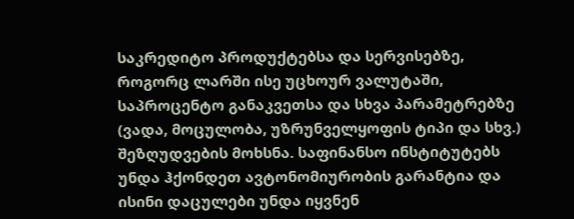საკრედიტო პროდუქტებსა და სერვისებზე, როგორც ლარში ისე უცხოურ ვალუტაში, საპროცენტო განაკვეთსა და სხვა პარამეტრებზე (ვადა, მოცულობა, უზრუნველყოფის ტიპი და სხვ.) შეზღუდვების მოხსნა. საფინანსო ინსტიტუტებს უნდა ჰქონდეთ ავტონომიურობის გარანტია და ისინი დაცულები უნდა იყვნენ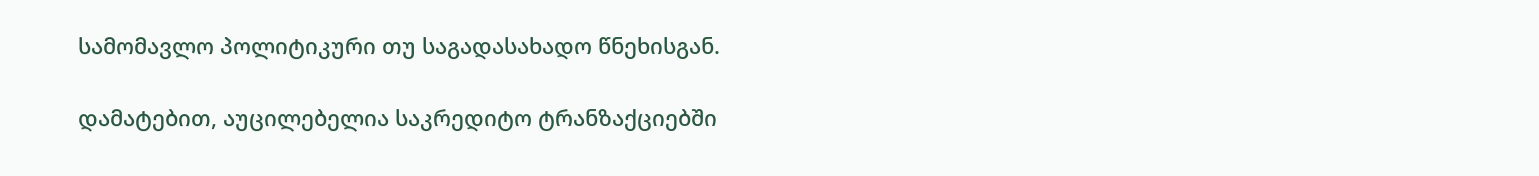სამომავლო პოლიტიკური თუ საგადასახადო წნეხისგან.

დამატებით, აუცილებელია საკრედიტო ტრანზაქციებში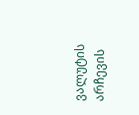ვალუტის არჩევის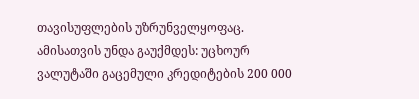თავისუფლების უზრუნველყოფაც. ამისათვის უნდა გაუქმდეს: უცხოურ ვალუტაში გაცემული კრედიტების 200 000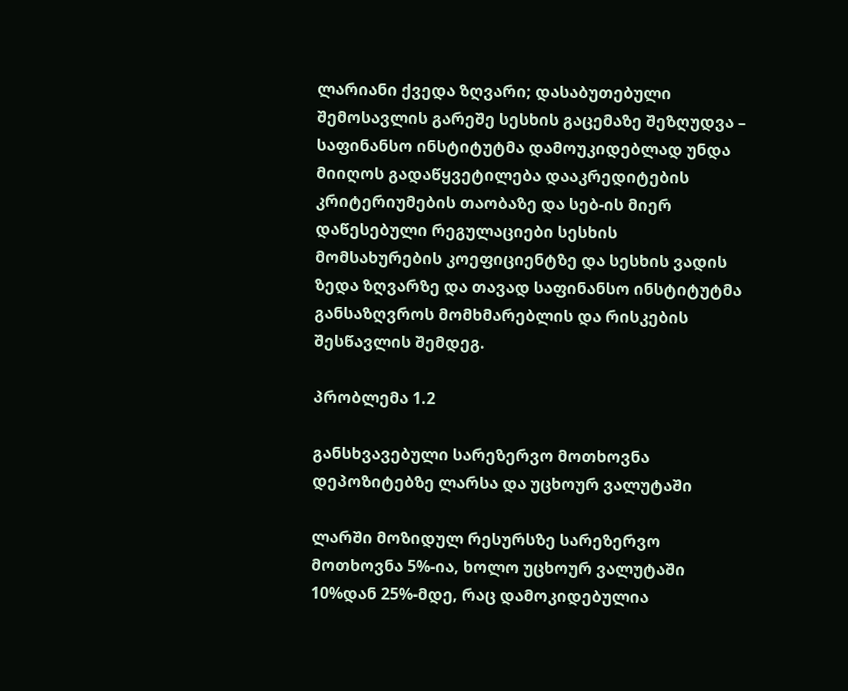ლარიანი ქვედა ზღვარი; დასაბუთებული შემოსავლის გარეშე სესხის გაცემაზე შეზღუდვა – საფინანსო ინსტიტუტმა დამოუკიდებლად უნდა მიიღოს გადაწყვეტილება დააკრედიტების კრიტერიუმების თაობაზე და სებ-ის მიერ დაწესებული რეგულაციები სესხის მომსახურების კოეფიციენტზე და სესხის ვადის ზედა ზღვარზე და თავად საფინანსო ინსტიტუტმა განსაზღვროს მომხმარებლის და რისკების შესწავლის შემდეგ.

პრობლემა 1.2

განსხვავებული სარეზერვო მოთხოვნა დეპოზიტებზე ლარსა და უცხოურ ვალუტაში

ლარში მოზიდულ რესურსზე სარეზერვო მოთხოვნა 5%-ია, ხოლო უცხოურ ვალუტაში 10%დან 25%-მდე, რაც დამოკიდებულია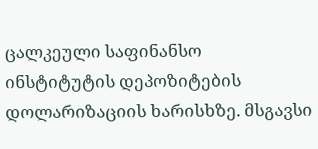ცალკეული საფინანსო ინსტიტუტის დეპოზიტების დოლარიზაციის ხარისხზე. მსგავსი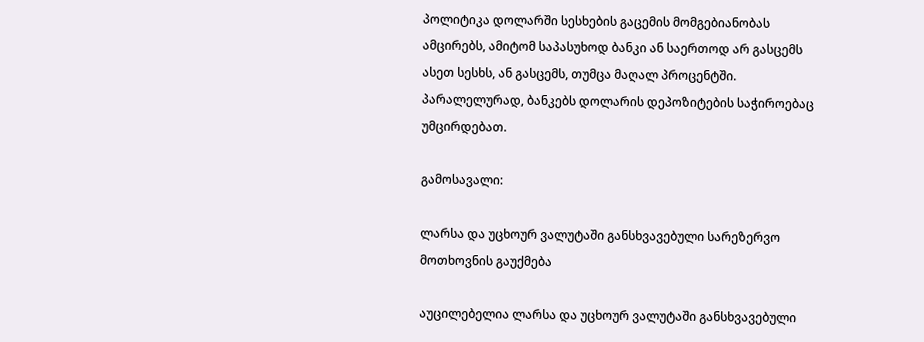პოლიტიკა დოლარში სესხების გაცემის მომგებიანობას ამცირებს, ამიტომ საპასუხოდ ბანკი ან საერთოდ არ გასცემს ასეთ სესხს, ან გასცემს, თუმცა მაღალ პროცენტში. პარალელურად, ბანკებს დოლარის დეპოზიტების საჭიროებაც უმცირდებათ.

გამოსავალი:

ლარსა და უცხოურ ვალუტაში განსხვავებული სარეზერვო მოთხოვნის გაუქმება

აუცილებელია ლარსა და უცხოურ ვალუტაში განსხვავებული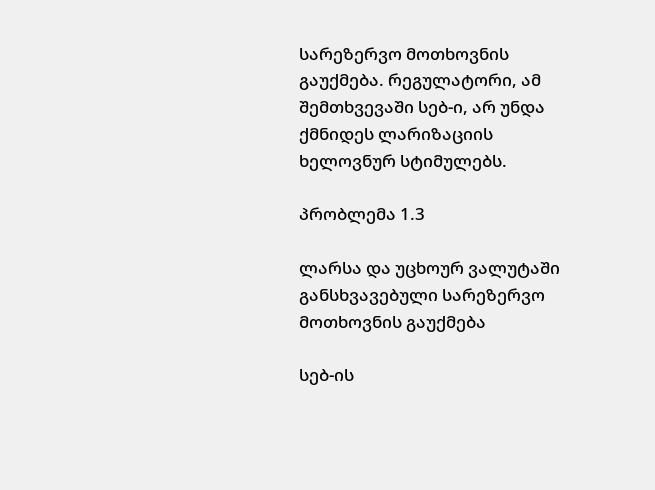სარეზერვო მოთხოვნის გაუქმება. რეგულატორი, ამ შემთხვევაში სებ-ი, არ უნდა ქმნიდეს ლარიზაციის ხელოვნურ სტიმულებს.

პრობლემა 1.3

ლარსა და უცხოურ ვალუტაში განსხვავებული სარეზერვო მოთხოვნის გაუქმება

სებ-ის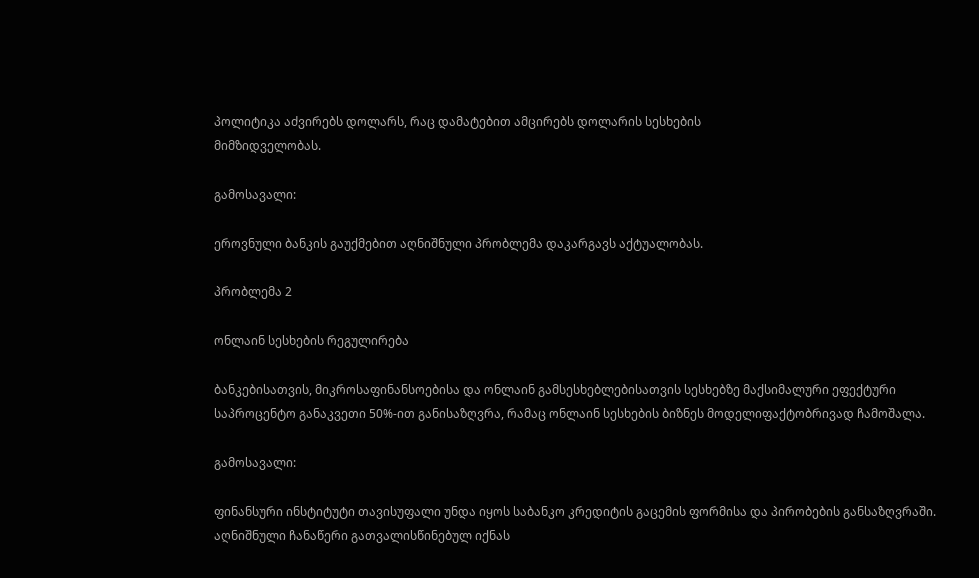პოლიტიკა აძვირებს დოლარს, რაც დამატებით ამცირებს დოლარის სესხების
მიმზიდველობას.

გამოსავალი:

ეროვნული ბანკის გაუქმებით აღნიშნული პრობლემა დაკარგავს აქტუალობას.

პრობლემა 2

ონლაინ სესხების რეგულირება

ბანკებისათვის, მიკროსაფინანსოებისა და ონლაინ გამსესხებლებისათვის სესხებზე მაქსიმალური ეფექტური საპროცენტო განაკვეთი 50%-ით განისაზღვრა, რამაც ონლაინ სესხების ბიზნეს მოდელიფაქტობრივად ჩამოშალა.

გამოსავალი:

ფინანსური ინსტიტუტი თავისუფალი უნდა იყოს საბანკო კრედიტის გაცემის ფორმისა და პირობების განსაზღვრაში. აღნიშნული ჩანაწერი გათვალისწინებულ იქნას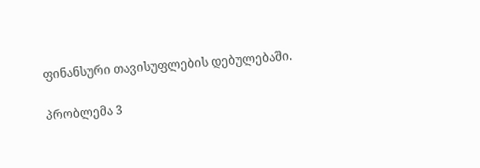ფინანსური თავისუფლების დებულებაში.

პრობლემა 3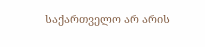საქართველო არ არის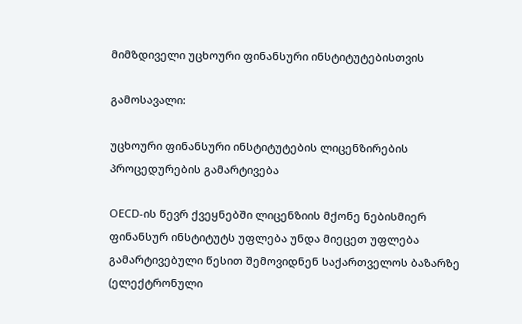მიმზდიველი უცხოური ფინანსური ინსტიტუტებისთვის

გამოსავალი:

უცხოური ფინანსური ინსტიტუტების ლიცენზირების პროცედურების გამარტივება

OECD-ის წევრ ქვეყნებში ლიცენზიის მქონე ნებისმიერ ფინანსურ ინსტიტუტს უფლება უნდა მიეცეთ უფლება გამარტივებული წესით შემოვიდნენ საქართველოს ბაზარზე (ელექტრონული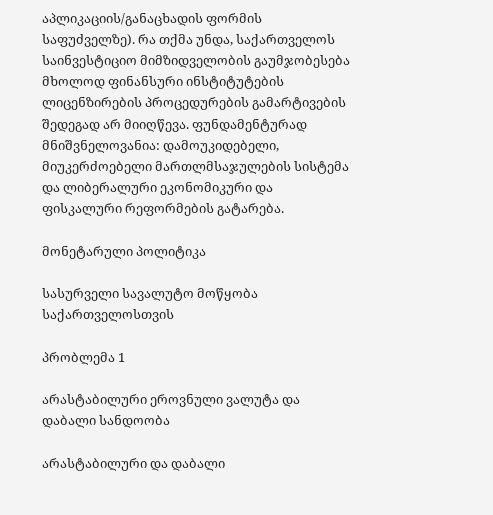აპლიკაციის/განაცხადის ფორმის საფუძველზე). რა თქმა უნდა, საქართველოს საინვესტიციო მიმზიდველობის გაუმჯობესება მხოლოდ ფინანსური ინსტიტუტების ლიცენზირების პროცედურების გამარტივების შედეგად არ მიიღწევა. ფუნდამენტურად მნიშვნელოვანია: დამოუკიდებელი, მიუკერძოებელი მართლმსაჯულების სისტემა და ლიბერალური ეკონომიკური და ფისკალური რეფორმების გატარება.

მონეტარული პოლიტიკა

სასურველი სავალუტო მოწყობა საქართველოსთვის

პრობლემა 1

არასტაბილური ეროვნული ვალუტა და დაბალი სანდოობა

არასტაბილური და დაბალი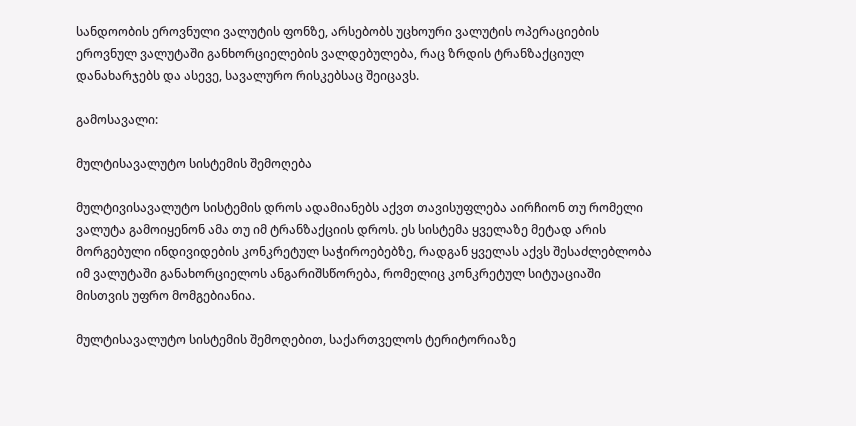სანდოობის ეროვნული ვალუტის ფონზე, არსებობს უცხოური ვალუტის ოპერაციების ეროვნულ ვალუტაში განხორციელების ვალდებულება, რაც ზრდის ტრანზაქციულ დანახარჯებს და ასევე, სავალურო რისკებსაც შეიცავს.

გამოსავალი:

მულტისავალუტო სისტემის შემოღება

მულტივისავალუტო სისტემის დროს ადამიანებს აქვთ თავისუფლება აირჩიონ თუ რომელი ვალუტა გამოიყენონ ამა თუ იმ ტრანზაქციის დროს. ეს სისტემა ყველაზე მეტად არის მორგებული ინდივიდების კონკრეტულ საჭიროებებზე, რადგან ყველას აქვს შესაძლებლობა იმ ვალუტაში განახორციელოს ანგარიშსწორება, რომელიც კონკრეტულ სიტუაციაში მისთვის უფრო მომგებიანია.

მულტისავალუტო სისტემის შემოღებით, საქართველოს ტერიტორიაზე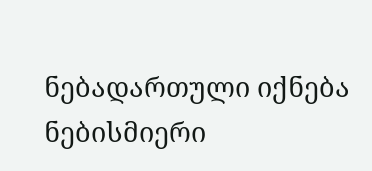ნებადართული იქნება ნებისმიერი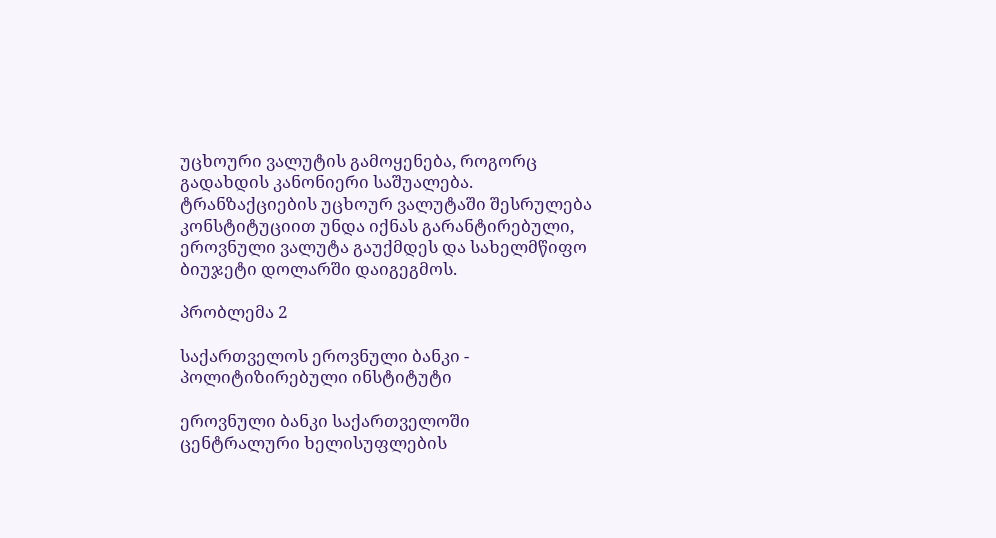უცხოური ვალუტის გამოყენება, როგორც გადახდის კანონიერი საშუალება. ტრანზაქციების უცხოურ ვალუტაში შესრულება კონსტიტუციით უნდა იქნას გარანტირებული, ეროვნული ვალუტა გაუქმდეს და სახელმწიფო ბიუჯეტი დოლარში დაიგეგმოს.

პრობლემა 2

საქართველოს ეროვნული ბანკი - პოლიტიზირებული ინსტიტუტი

ეროვნული ბანკი საქართველოში ცენტრალური ხელისუფლების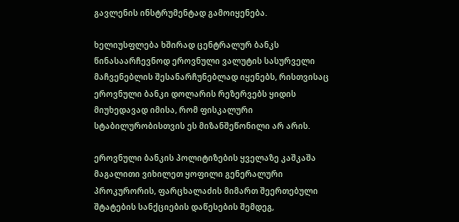გავლენის ინსტრუმენტად გამოიყენება.

ხელიუსფლება ხშირად ცენტრალურ ბანკს წინასაარჩევნოდ ეროვნული ვალუტის სასურველი მაჩვენებლის შესანარჩუნებლად იყენებს, რისთვისაც ეროვნული ბანკი დოლარის რეზერვებს ყიდის მიუხედავად იმისა, რომ ფისკალური სტაბილურობისთვის ეს მიზანშეწონილი არ არის.

ეროვნული ბანკის პოლიტიზების ყველაზე კაშკაშა მაგალითი ვიხილეთ ყოფილი გენერალური პროკურორის, ფარცხალაძის მიმართ შეერთებული შტატების სანქციების დაწესების შემდეგ,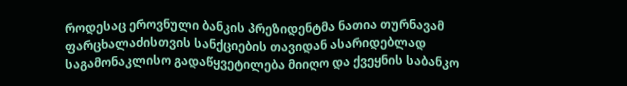როდესაც ეროვნული ბანკის პრეზიდენტმა ნათია თურნავამ ფარცხალაძისთვის სანქციების თავიდან ასარიდებლად საგამონაკლისო გადაწყვეტილება მიიღო და ქვეყნის საბანკო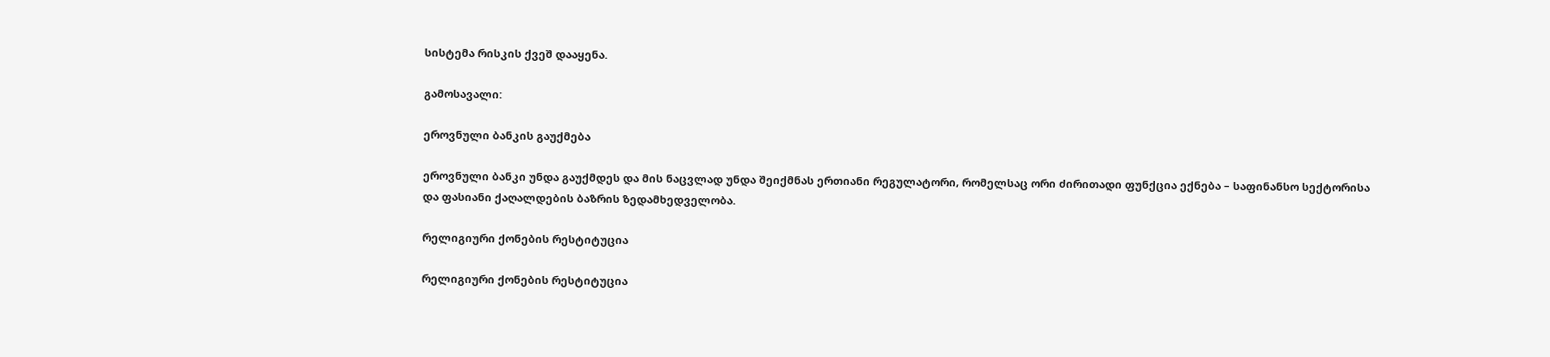სისტემა რისკის ქვეშ დააყენა.

გამოსავალი:

ეროვნული ბანკის გაუქმება

ეროვნული ბანკი უნდა გაუქმდეს და მის ნაცვლად უნდა შეიქმნას ერთიანი რეგულატორი, რომელსაც ორი ძირითადი ფუნქცია ექნება – საფინანსო სექტორისა და ფასიანი ქაღალდების ბაზრის ზედამხედველობა.

რელიგიური ქონების რესტიტუცია

რელიგიური ქონების რესტიტუცია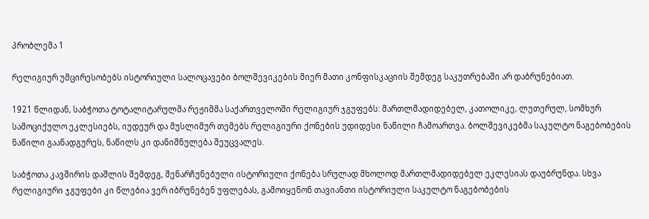პრობლემა 1

რელიგიურ უმცირესობებს ისტორიული სალოცავები ბოლშევიკების მიერ მათი კონფისკაციის შემდეგ საკუთრებაში არ დაბრუნებიათ.

1921 წლიდან, საბჭოთა ტოტალიტარულმა რეჟიმმა საქართველოში რელიგიურ ჯგუფებს: მართლმადიდებელ, კათოლიკე, ლუთერულ, სომხურ სამოციქულო ეკლესიებს, იუდეურ და მუსლიმურ თემებს რელიგიური ქონების უდიდესი ნაწილი ჩამოართვა. ბოლშევიკებმა საკულტო ნაგებობების ნაწილი გაანადგურეს, ნაწილს კი დანიშნულება შეუცვალეს.

საბჭოთა კავშირის დაშლის შემდეგ, შენარჩუნებული ისტორიული ქონება სრულად მხოლოდ მართლმადიდებელ ეკლესიას დაუბრუნდა. სხვა რელიგიური ჯგუფები კი წლებია ვერ იბრუნებენ უფლებას, გამოიყენონ თავიანთი ისტორიული საკულტო ნაგებობების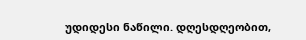უდიდესი ნაწილი. დღესდღეობით,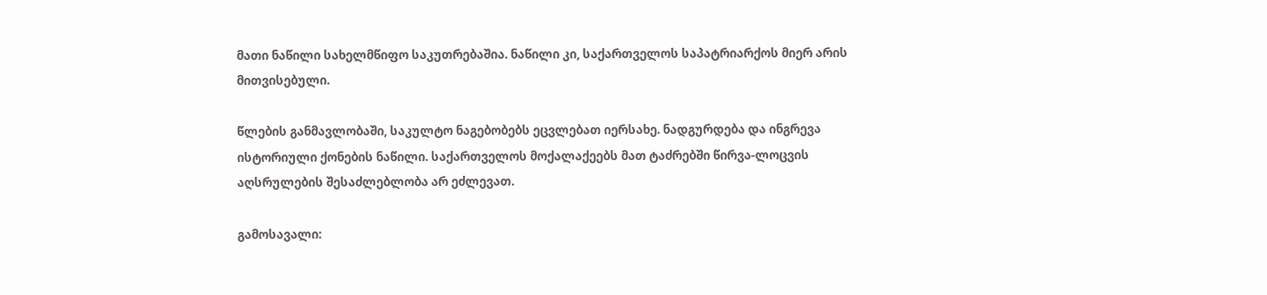მათი ნაწილი სახელმწიფო საკუთრებაშია. ნაწილი კი, საქართველოს საპატრიარქოს მიერ არის მითვისებული.

წლების განმავლობაში, საკულტო ნაგებობებს ეცვლებათ იერსახე. ნადგურდება და ინგრევა ისტორიული ქონების ნაწილი. საქართველოს მოქალაქეებს მათ ტაძრებში წირვა-ლოცვის აღსრულების შესაძლებლობა არ ეძლევათ.

გამოსავალი: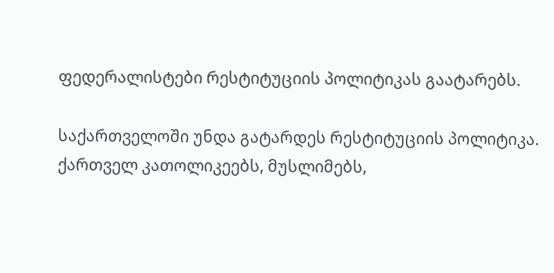ფედერალისტები რესტიტუციის პოლიტიკას გაატარებს.

საქართველოში უნდა გატარდეს რესტიტუციის პოლიტიკა. ქართველ კათოლიკეებს, მუსლიმებს,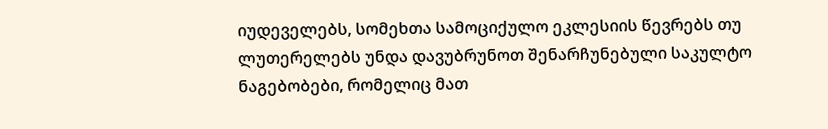იუდეველებს, სომეხთა სამოციქულო ეკლესიის წევრებს თუ ლუთერელებს უნდა დავუბრუნოთ შენარჩუნებული საკულტო ნაგებობები, რომელიც მათ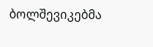ბოლშევიკებმა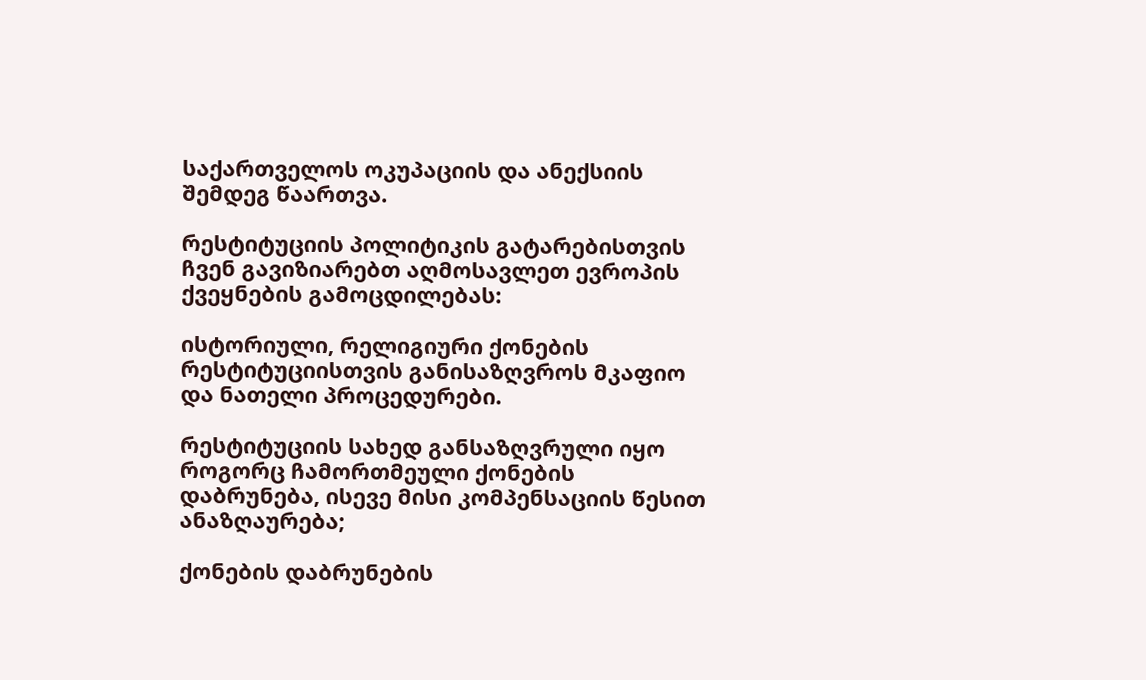საქართველოს ოკუპაციის და ანექსიის შემდეგ წაართვა.

რესტიტუციის პოლიტიკის გატარებისთვის ჩვენ გავიზიარებთ აღმოსავლეთ ევროპის ქვეყნების გამოცდილებას:

ისტორიული, რელიგიური ქონების რესტიტუციისთვის განისაზღვროს მკაფიო და ნათელი პროცედურები.

რესტიტუციის სახედ განსაზღვრული იყო როგორც ჩამორთმეული ქონების დაბრუნება, ისევე მისი კომპენსაციის წესით ანაზღაურება;

ქონების დაბრუნების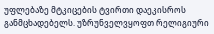უფლებაზე მტკიცების ტვირთი დაეკისროს განმცხადებელს. უზრუნველვყოფთ რელიგიური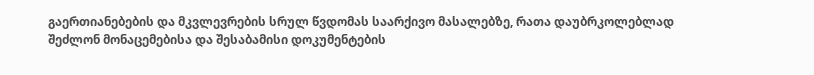გაერთიანებების და მკვლევრების სრულ წვდომას საარქივო მასალებზე, რათა დაუბრკოლებლად შეძლონ მონაცემებისა და შესაბამისი დოკუმენტების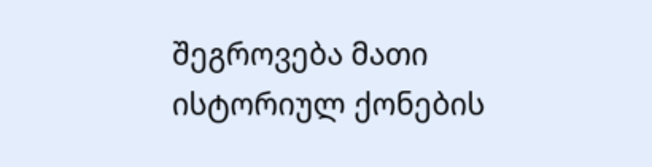შეგროვება მათი ისტორიულ ქონების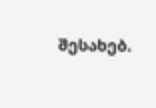შესახებ.